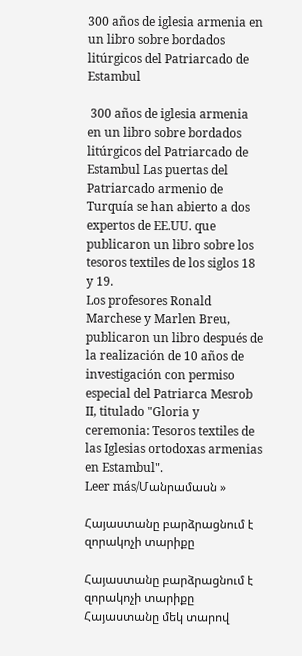300 años de iglesia armenia en un libro sobre bordados litúrgicos del Patriarcado de Estambul

 300 años de iglesia armenia en un libro sobre bordados litúrgicos del Patriarcado de Estambul Las puertas del Patriarcado armenio de Turquía se han abierto a dos expertos de EE.UU. que publicaron un libro sobre los tesoros textiles de los siglos 18 y 19.
Los profesores Ronald Marchese y Marlen Breu, publicaron un libro después de la realización de 10 años de investigación con permiso especial del Patriarca Mesrob II, titulado "Gloria y ceremonia: Tesoros textiles de las Iglesias ortodoxas armenias en Estambul".
Leer más/Մանրամասն »

Հայաստանը բարձրացնում է զորակոչի տարիքը

Հայաստանը բարձրացնում է զորակոչի տարիքը Հայաստանը մեկ տարով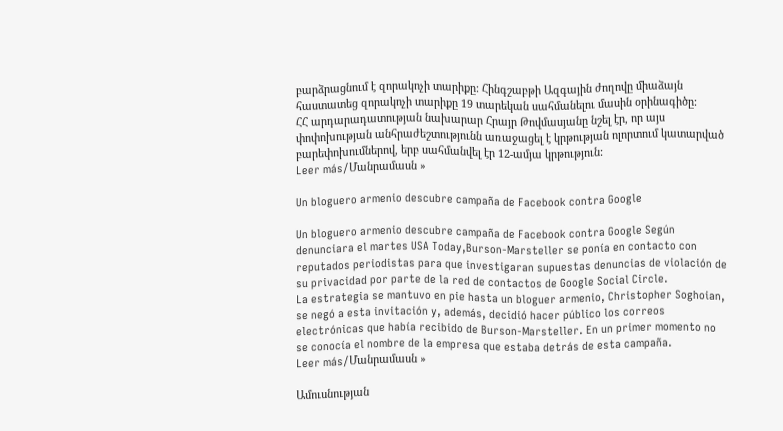բարձրացնում է զորակոչի տարիքը: Հինգշաբթի Ազգային ժողովը միաձայն հաստատեց զորակոչի տարիքը 19 տարեկան սահմանելու մասին օրինագիծը:
ՀՀ արդարադատության նախարար Հրայր Թովմասյանը նշել էր, որ այս փոփոխության անհրաժեշտությունն առաջացել է կրթության ոլորտում կատարված բարեփոխումներով, երբ սահմանվել էր 12-ամյա կրթություն:
Leer más/Մանրամասն »

Un bloguero armenio descubre campaña de Facebook contra Google

Un bloguero armenio descubre campaña de Facebook contra Google Según denunciara el martes USA Today,Burson-Marsteller se ponía en contacto con reputados periodistas para que investigaran supuestas denuncias de violación de su privacidad por parte de la red de contactos de Google Social Circle.
La estrategia se mantuvo en pie hasta un bloguer armenio, Christopher Soghoian, se negó a esta invitación y, además, decidió hacer público los correos electrónicas que había recibido de Burson-Marsteller. En un primer momento no se conocía el nombre de la empresa que estaba detrás de esta campaña.
Leer más/Մանրամասն »

Ամուսնության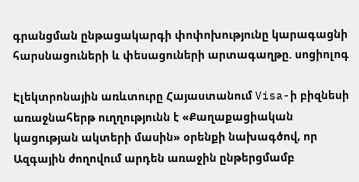գրանցման ընթացակարգի փոփոխությունը կարագացնի հարսնացուների և փեսացուների արտագաղթը. սոցիոլոգ

Էլեկտրոնային առևտուրը Հայաստանում Visa-ի բիզնեսի առաջնահերթ ուղղությունն է «Քաղաքացիական կացության ակտերի մասին» օրենքի նախագծով, որ Ազգային ժողովում արդեն առաջին ընթերցմամբ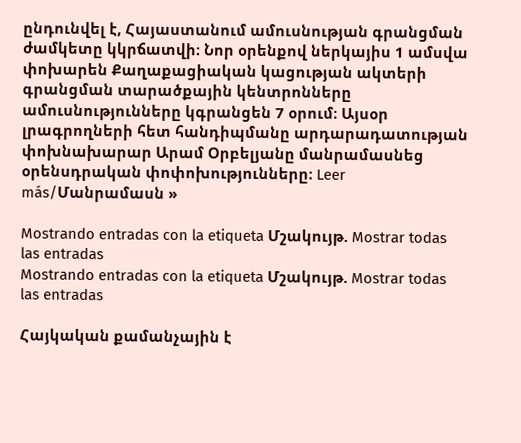ընդունվել է, Հայաստանում ամուսնության գրանցման ժամկետը կկրճատվի։ Նոր օրենքով ներկայիս 1 ամսվա փոխարեն Քաղաքացիական կացության ակտերի գրանցման տարածքային կենտրոնները ամուսնությունները կգրանցեն 7 օրում։ Այսօր լրագրողների հետ հանդիպմանը արդարադատության փոխնախարար Արամ Օրբելյանը մանրամասնեց օրենսդրական փոփոխությունները։ Leer más/Մանրամասն »

Mostrando entradas con la etiqueta Մշակույթ. Mostrar todas las entradas
Mostrando entradas con la etiqueta Մշակույթ. Mostrar todas las entradas

Հայկական քամանչային է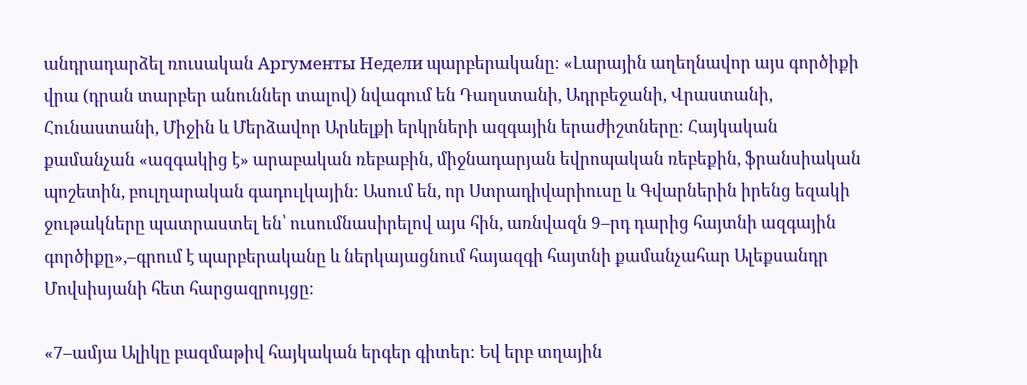անդրադարձել ռուսական Аргументы Недели պարբերականը։ «Լարային աղեղնավոր այս գործիքի վրա (դրան տարբեր անուններ տալով) նվագում են Դաղստանի, Ադրբեջանի, Վրաստանի, Հունաստանի, Միջին և Մերձավոր Արևելքի երկրների ազգային երաժիշտները։ Հայկական քամանչան «ազգակից է» արաբական ռեբաբին, միջնադարյան եվրոպական ռեբեքին, ֆրանսիական պոշետին, բուլղարական գադուլկային։ Ասում են, որ Ստրադիվարիուսը և Գվարներին իրենց եզակի ջութակները պատրաստել են՝ ուսումնասիրելով այս հին, առնվազն 9–րդ դարից հայտնի ազգային գործիքը»,–գրում է պարբերականը և ներկայացնում հայազգի հայտնի քամանչահար Ալեքսանդր Մովսիսյանի հետ հարցազրույցը։

«7–ամյա Ալիկը բազմաթիվ հայկական երգեր գիտեր։ Եվ երբ տղային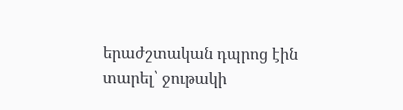երաժշտական դպրոց էին տարել՝ ջութակի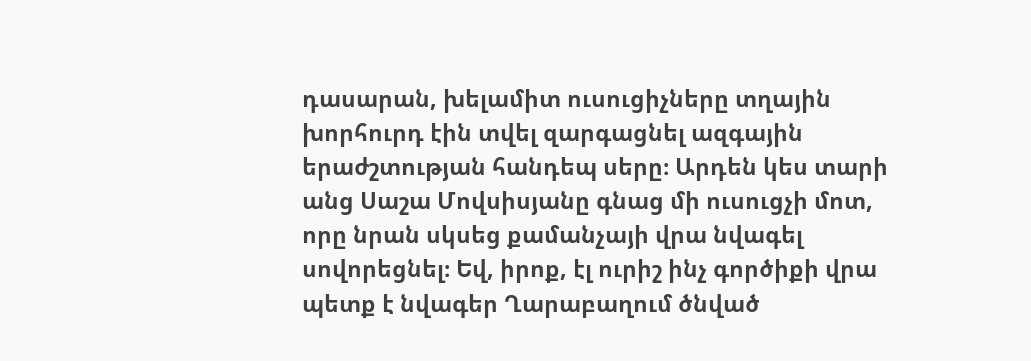դասարան, խելամիտ ուսուցիչները տղային խորհուրդ էին տվել զարգացնել ազգային երաժշտության հանդեպ սերը։ Արդեն կես տարի անց Սաշա Մովսիսյանը գնաց մի ուսուցչի մոտ, որը նրան սկսեց քամանչայի վրա նվագել սովորեցնել։ Եվ, իրոք, էլ ուրիշ ինչ գործիքի վրա պետք է նվագեր Ղարաբաղում ծնված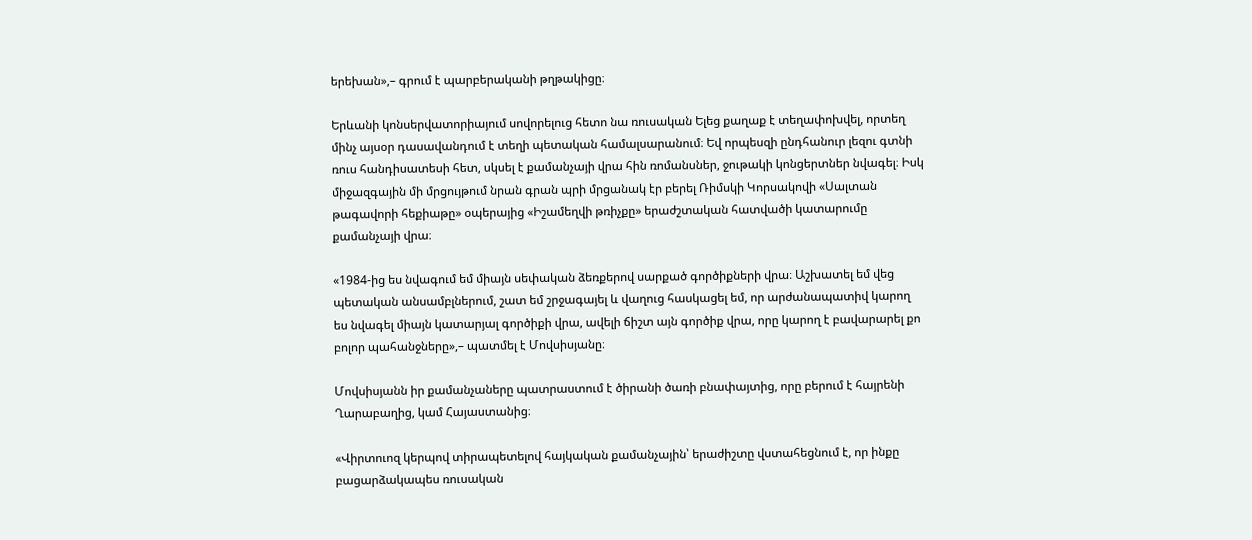երեխան»,– գրում է պարբերականի թղթակիցը։

Երևանի կոնսերվատորիայում սովորելուց հետո նա ռուսական Ելեց քաղաք է տեղափոխվել, որտեղ մինչ այսօր դասավանդում է տեղի պետական համալսարանում։ Եվ որպեսզի ընդհանուր լեզու գտնի ռուս հանդիսատեսի հետ, սկսել է քամանչայի վրա հին ռոմանսներ, ջութակի կոնցերտներ նվագել։ Իսկ միջազգային մի մրցույթում նրան գրան պրի մրցանակ էր բերել Ռիմսկի Կորսակովի «Սալտան թագավորի հեքիաթը» օպերայից «Իշամեղվի թռիչքը» երաժշտական հատվածի կատարումը քամանչայի վրա։

«1984-ից ես նվագում եմ միայն սեփական ձեռքերով սարքած գործիքների վրա։ Աշխատել եմ վեց պետական անսամբլներում, շատ եմ շրջագայել և վաղուց հասկացել եմ, որ արժանապատիվ կարող ես նվագել միայն կատարյալ գործիքի վրա, ավելի ճիշտ այն գործիք վրա, որը կարող է բավարարել քո բոլոր պահանջները»,– պատմել է Մովսիսյանը։

Մովսիսյանն իր քամանչաները պատրաստում է ծիրանի ծառի բնափայտից, որը բերում է հայրենի Ղարաբաղից, կամ Հայաստանից։

«Վիրտուոզ կերպով տիրապետելով հայկական քամանչային՝ երաժիշտը վստահեցնում է, որ ինքը բացարձակապես ռուսական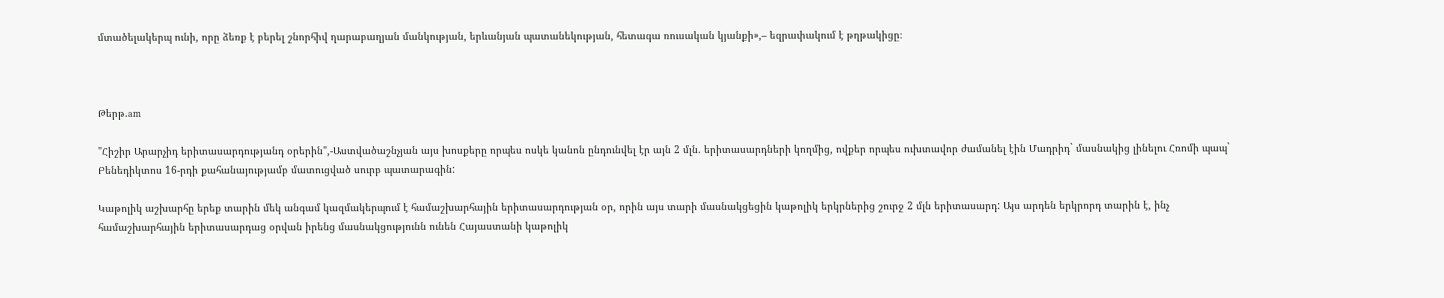մտածելակերպ ունի, որը ձեռք է բերել շնորհիվ ղարաբաղյան մանկության, երևանյան պատանեկության, հետագա ռուսական կյանքի»,– եզրափակում է թղթակիցը։



Թերթ.am

"Հիշիր Արարչիդ երիտասարդությանդ օրերին",-Աստվածաշնչյան այս խոսքերը որպես ոսկե կանոն ընդունվել էր այն 2 մլն. երիտասարդների կողմից, ովքեր որպես ուխտավոր ժամանել էին Մադրիդ` մասնակից լինելու Հռոմի պապ` Բենեդիկտոս 16-րդի քահանայությամբ մատուցված սուրբ պատարագին:

Կաթոլիկ աշխարհը երեք տարին մեկ անգամ կազմակերպում է համաշխարհային երիտասարդության օր, որին այս տարի մասնակցեցին կաթոլիկ երկրներից շուրջ 2 մլն երիտասարդ: Այս արդեն երկրորդ տարին է, ինչ համաշխարհային երիտասարդաց օրվան իրենց մասնակցությունն ունեն Հայաստանի կաթոլիկ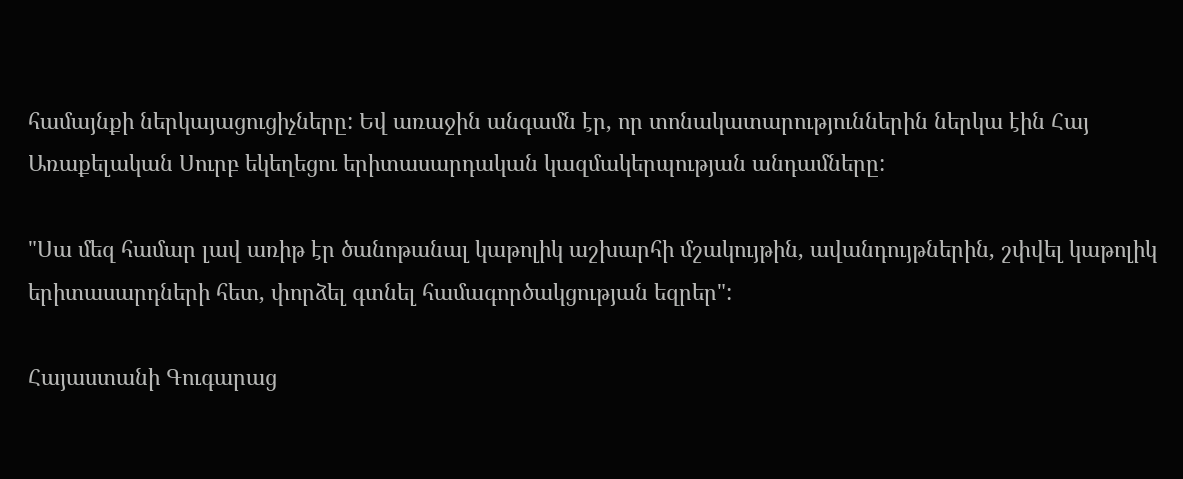համայնքի ներկայացուցիչները: Եվ առաջին անգամն էր, որ տոնակատարություններին ներկա էին Հայ Առաքելական Սուրբ եկեղեցու երիտասարդական կազմակերպության անդամները:

"Սա մեզ համար լավ առիթ էր ծանոթանալ կաթոլիկ աշխարհի մշակույթին, ավանդույթներին, շփվել կաթոլիկ երիտասարդների հետ, փորձել գտնել համագործակցության եզրեր":

Հայաստանի Գուգարաց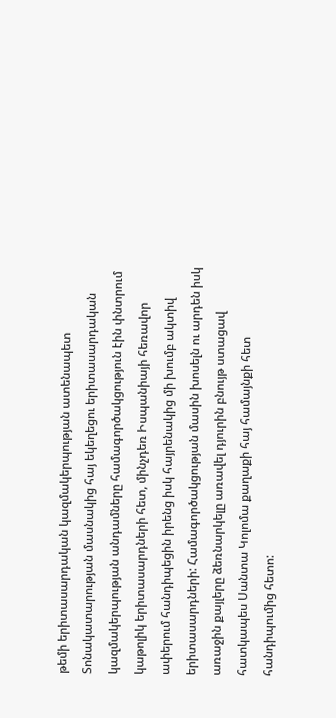թեմի երիտասարդական կազմակերպության ատենապետ Տոնակատարության մասնակից հայ եկեղեցու երիտասարդական կազմակերպության անդամները համագործակցություն էին փնտրում կաթոլիկ երիտասարդների հետ, մինչդեռ Իսպանիայի հեռավոր ափերում հանդիպեցին իրենց իսկ հայրենակից մի խումբ ակտիվ երիտասարդների: Համագործակցության մասին խոսելն ու արդեն իսկ առաջին քայլերը ձեռնարկելը առավել դյուրին բնույթ ստացավ հատկապես Սանտա Կոլոմա քաղաքի հայ համայնքի հետ հանդիպումից հետո: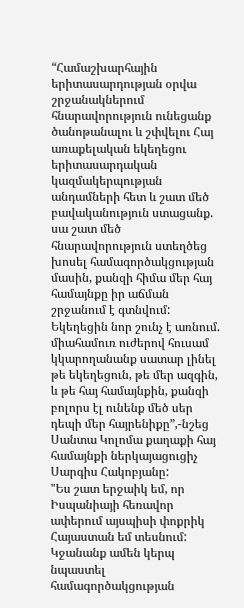“Համաշխարհային երիտասարդության օրվա շրջանակներում հնարավորություն ունեցանք ծանոթանալու և շփվելու Հայ առաքելական եկեղեցու երիտասարդական կազմակերպության անդամների հետ և շատ մեծ բավականություն ստացանք. սա շատ մեծ հնարավորություն ստեղծեց խոսել համագործակցության մասին, քանզի հիմա մեր հայ համայնքը իր աճման շրջանում է գտնվում: Եկեղեցին նոր շունչ է առնում. միահամուռ ուժերով հուսամ կկարողանանք սատար լինել թե եկեղեցուն, թե մեր ազգին, և թե հայ համայնքին, քանզի բոլորս էլ ունենք մեծ սեր դեպի մեր հայրենիքը”,-նշեց Սանտա Կոլոմա քաղաքի հայ համայնքի ներկայացուցիչ Սարգիս Հակոբյանը:
"Ես շատ երջաիկ եմ, որ Իսպանիայի հեռավոր ափերում այսպիսի փոքրիկ Հայաստան եմ տեսնում: Կջանանք ամեն կերպ նպաստել համագործակցության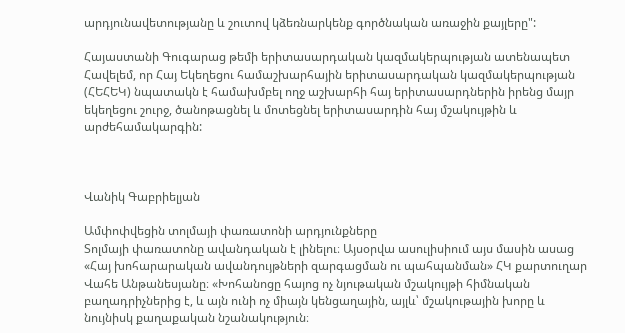արդյունավետությանը և շուտով կձեռնարկենք գործնական առաջին քայլերը":

Հայաստանի Գուգարաց թեմի երիտասարդական կազմակերպության ատենապետ
Հավելեմ, որ Հայ Եկեղեցու համաշխարհային երիտասարդական կազմակերպության (ՀԵՀԵԿ) նպատակն է համախմբել ողջ աշխարհի հայ երիտասարդներին իրենց մայր եկեղեցու շուրջ, ծանոթացնել և մոտեցնել երիտասարդին հայ մշակույթին և արժեհամակարգին:



Վանիկ Գաբրիելյան

Ամփոփվեցին տոլմայի փառատոնի արդյունքները
Տոլմայի փառատոնը ավանդական է լինելու։ Այսօրվա ասուլիսիում այս մասին ասաց «Հայ խոհարարական ավանդույթների զարգացման ու պահպանման» ՀԿ քարտուղար Վահե Անթանեսյանը։ «Խոհանոցը հայոց ոչ նյութական մշակույթի հիմնական բաղադրիչներից է, և այն ունի ոչ միայն կենցաղային, այլև՝ մշակութային խորը և նույնիսկ քաղաքական նշանակություն։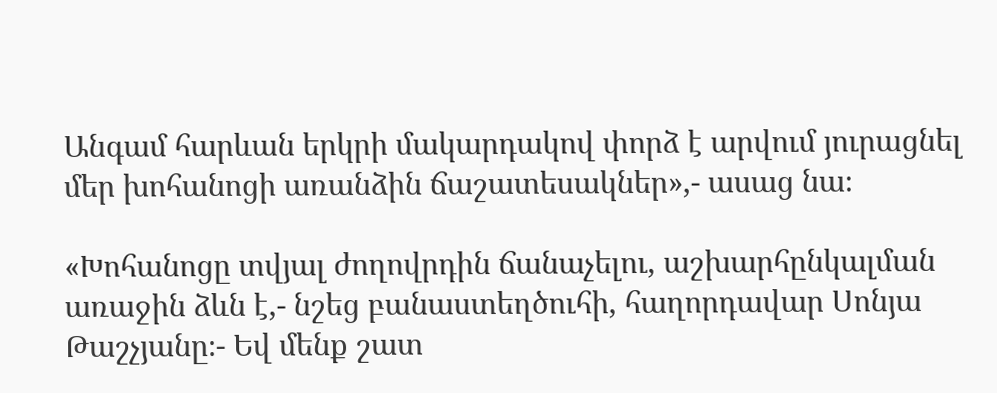Անգամ հարևան երկրի մակարդակով փորձ է արվում յուրացնել մեր խոհանոցի առանձին ճաշատեսակներ»,- ասաց նա։

«Խոհանոցը տվյալ ժողովրդին ճանաչելու, աշխարհընկալման առաջին ձևն է,- նշեց բանաստեղծուհի, հաղորդավար Սոնյա Թաշչյանը։- Եվ մենք շատ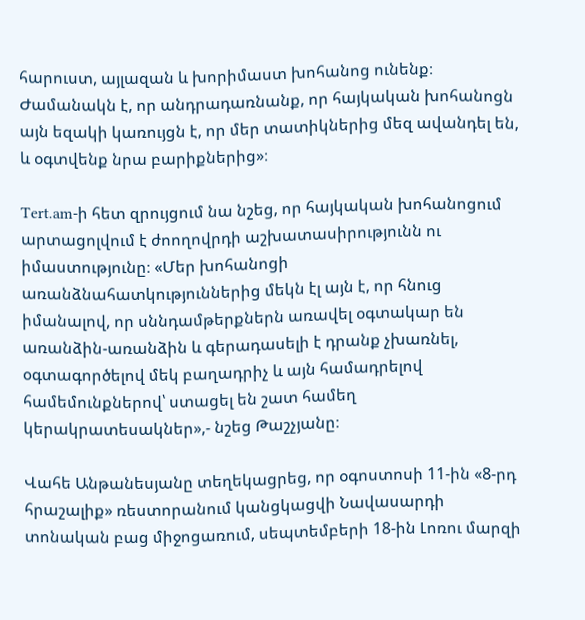հարուստ, այլազան և խորիմաստ խոհանոց ունենք։ Ժամանակն է, որ անդրադառնանք, որ հայկական խոհանոցն այն եզակի կառույցն է, որ մեր տատիկներից մեզ ավանդել են, և օգտվենք նրա բարիքներից»։

Tert.am-ի հետ զրույցում նա նշեց, որ հայկական խոհանոցում արտացոլվում է ժոողովրդի աշխատասիրությունն ու իմաստությունը։ «Մեր խոհանոցի առանձնահատկություններից մեկն էլ այն է, որ հնուց իմանալով, որ սննդամթերքներն առավել օգտակար են առանձին-առանձին և գերադասելի է դրանք չխառնել, օգտագործելով մեկ բաղադրիչ և այն համադրելով համեմունքներով՝ ստացել են շատ համեղ կերակրատեսակներ»,- նշեց Թաշչյանը։

Վահե Անթանեսյանը տեղեկացրեց, որ օգոստոսի 11-ին «8-րդ հրաշալիք» ռեստորանում կանցկացվի Նավասարդի տոնական բաց միջոցառում, սեպտեմբերի 18-ին Լոռու մարզի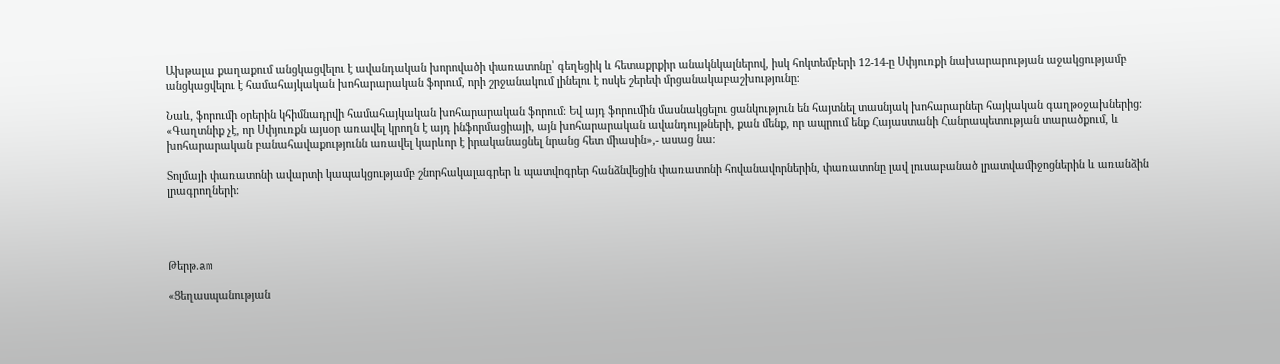Ախթալա քաղաքում անցկացվելու է ավանդական խորովածի փառատոնը՝ գեղեցիկ և հետաքրքիր անակնկալներով, իսկ հոկտեմբերի 12-14-ը Սփյուռքի նախարարության աջակցությամբ անցկացվելու է համահայկական խոհարարական ֆորում, որի շրջանակում լինելու է ոսկե շերեփ մրցանակաբաշխությունը։

Նաև, ֆորումի օրերին կհիմնադրվի համահայկական խոհարարական ֆորում։ Եվ այդ ֆորումին մասնակցելու ցանկություն են հայտնել տասնյակ խոհարարներ հայկական գաղթօջախներից։ «Գաղտնիք չէ, որ Սփյուռքն այսօր առավել կրողն է այդ ինֆորմացիայի, այն խոհարարական ավանդույթների, քան մենք, որ ապրում ենք Հայաստանի Հանրապետության տարածքում, և խոհարարական բանահավաքությունն առավել կարևոր է իրականացնել նրանց հետ միասին»,- ասաց նա։

Տոլմայի փառատոնի ավարտի կապակցությամբ շնորհակալագրեր և պատվոգրեր հանձնվեցին փառատոնի հովանավորներին, փառատոնը լավ լուսաբանած լրատվամիջոցներին և առանձին լրագրողների։




Թերթ.am

«Ցեղասպանության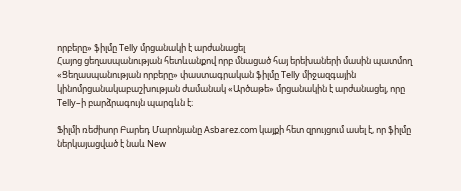որբերը» ֆիլմը Telly մրցանակի է արժանացել
Հայոց ցեղասպանության հետևանքով որբ մնացած հայ երեխաների մասին պատմող «Ցեղասպանության որբերը» փաստագրական ֆիլմը Telly միջազգային կինոմրցանակաբաշխության ժամանակ «Արծաթե» մրցանակին է արժանացել, որը Telly–ի բարձրագույն պարգևն է։

Ֆիլմի ռեժիսոր Բարեդ Մարոնյանը Asbarez.com կայքի հետ զրույցում ասել է, որ ֆիլմը ներկայացված է նաև New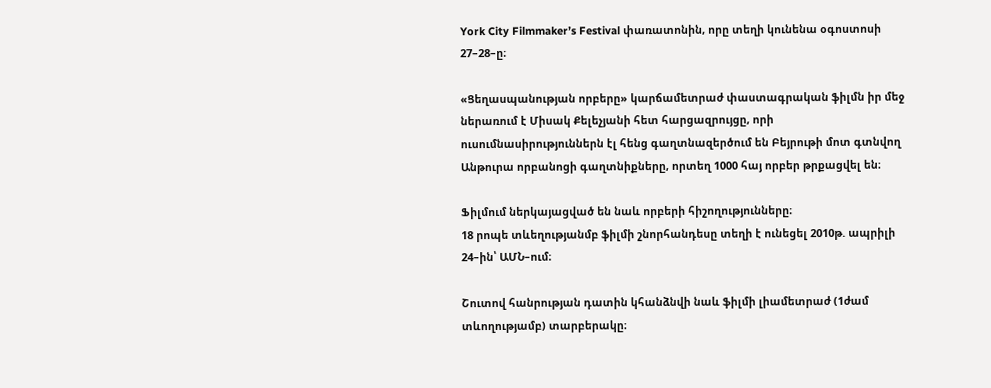York City Filmmaker’s Festival փառատոնին, որը տեղի կունենա օգոստոսի 27–28–ը։

«Ցեղասպանության որբերը» կարճամետրաժ փաստագրական ֆիլմն իր մեջ ներառում է Միսակ Քելեչյանի հետ հարցազրույցը, որի ուսումնասիրություններն էլ հենց գաղտնազերծում են Բեյրութի մոտ գտնվող Անթուրա որբանոցի գաղտնիքները, որտեղ 1000 հայ որբեր թրքացվել են։

Ֆիլմում ներկայացված են նաև որբերի հիշողությունները։
18 րոպե տևեղությանմբ ֆիլմի շնորհանդեսը տեղի է ունեցել 2010թ. ապրիլի 24–ին՝ ԱՄՆ–ում։

Շուտով հանրության դատին կհանձնվի նաև ֆիլմի լիամետրաժ (1ժամ տևողությամբ) տարբերակը։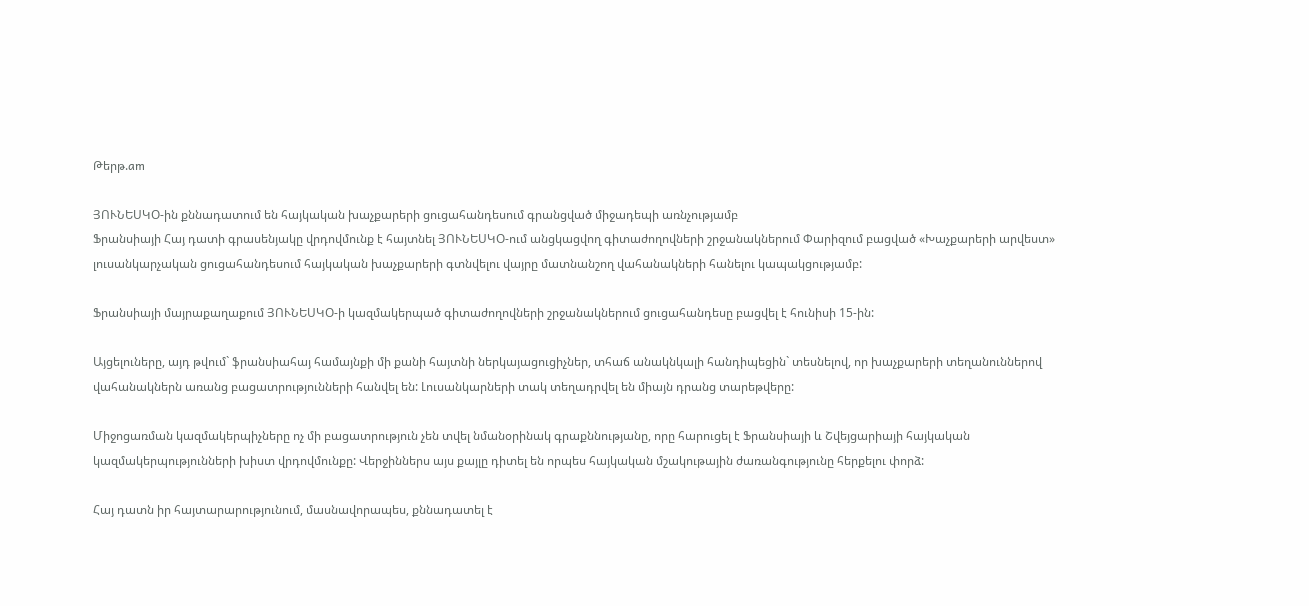Թերթ.am

ՅՈՒՆԵՍԿՕ-ին քննադատում են հայկական խաչքարերի ցուցահանդեսում գրանցված միջադեպի առնչությամբ
Ֆրանսիայի Հայ դատի գրասենյակը վրդովմունք է հայտնել ՅՈՒՆԵՍԿՕ-ում անցկացվող գիտաժողովների շրջանակներում Փարիզում բացված «Խաչքարերի արվեստ» լուսանկարչական ցուցահանդեսում հայկական խաչքարերի գտնվելու վայրը մատնանշող վահանակների հանելու կապակցությամբ:

Ֆրանսիայի մայրաքաղաքում ՅՈՒՆԵՍԿՕ-ի կազմակերպած գիտաժողովների շրջանակներում ցուցահանդեսը բացվել է հունիսի 15-ին:

Այցելուները, այդ թվում` ֆրանսիահայ համայնքի մի քանի հայտնի ներկայացուցիչներ, տհաճ անակնկալի հանդիպեցին` տեսնելով, որ խաչքարերի տեղանուններով վահանակներն առանց բացատրությունների հանվել են: Լուսանկարների տակ տեղադրվել են միայն դրանց տարեթվերը:

Միջոցառման կազմակերպիչները ոչ մի բացատրություն չեն տվել նմանօրինակ գրաքննությանը, որը հարուցել է Ֆրանսիայի և Շվեյցարիայի հայկական կազմակերպությունների խիստ վրդովմունքը: Վերջիններս այս քայլը դիտել են որպես հայկական մշակութային ժառանգությունը հերքելու փորձ:

Հայ դատն իր հայտարարությունում, մասնավորապես, քննադատել է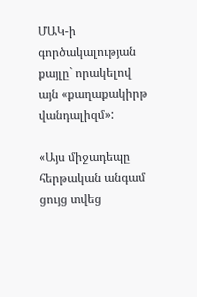ՄԱԿ-ի գործակալության քայլը` որակելով այն «քաղաքակիրթ վանդալիզմ»:

«Այս միջադեպը հերթական անգամ ցույց տվեց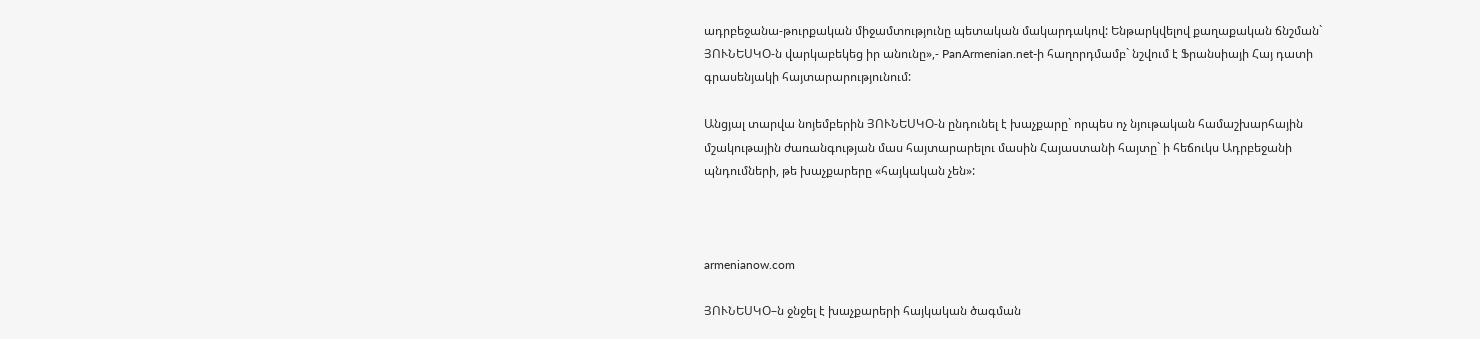ադրբեջանա-թուրքական միջամտությունը պետական մակարդակով: Ենթարկվելով քաղաքական ճնշման` ՅՈՒՆԵՍԿՕ-ն վարկաբեկեց իր անունը»,- PanArmenian.net-ի հաղորդմամբ` նշվում է Ֆրանսիայի Հայ դատի գրասենյակի հայտարարությունում:

Անցյալ տարվա նոյեմբերին ՅՈՒՆԵՍԿՕ-ն ընդունել է խաչքարը` որպես ոչ նյութական համաշխարհային մշակութային ժառանգության մաս հայտարարելու մասին Հայաստանի հայտը` ի հեճուկս Ադրբեջանի պնդումների, թե խաչքարերը «հայկական չեն»:



armenianow.com

ՅՈՒՆԵՍԿՕ–ն ջնջել է խաչքարերի հայկական ծագման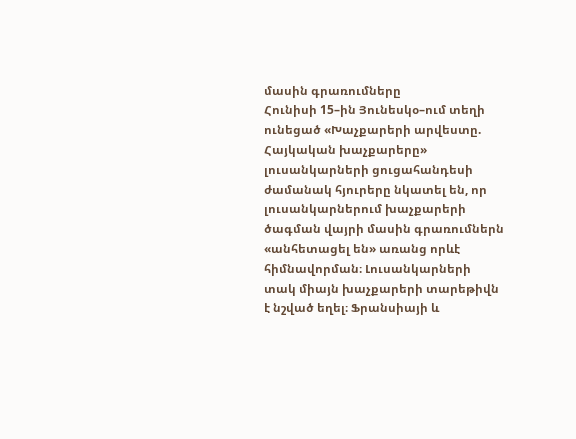մասին գրառումները
Հունիսի 15–ին Յունեսկօ–ում տեղի ունեցած «Խաչքարերի արվեստը. Հայկական խաչքարերը» լուսանկարների ցուցահանդեսի ժամանակ հյուրերը նկատել են, որ լուսանկարներում խաչքարերի ծագման վայրի մասին գրառումներն «անհետացել են» առանց որևէ հիմնավորման։ Լուսանկարների տակ միայն խաչքարերի տարեթիվն է նշված եղել։ Ֆրանսիայի և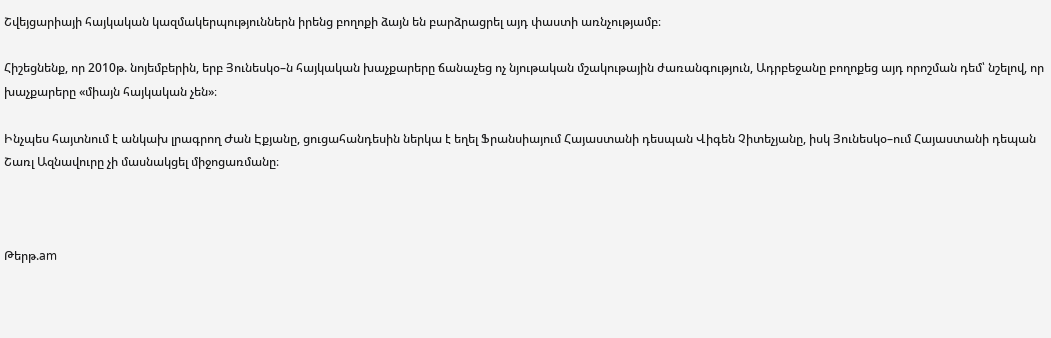Շվեյցարիայի հայկական կազմակերպություններն իրենց բողոքի ձայն են բարձրացրել այդ փաստի առնչությամբ։

Հիշեցնենք, որ 2010թ. նոյեմբերին, երբ Յունեսկօ–ն հայկական խաչքարերը ճանաչեց ոչ նյութական մշակութային ժառանգություն, Ադրբեջանը բողոքեց այդ որոշման դեմ՝ նշելով, որ խաչքարերը «միայն հայկական չեն»։

Ինչպես հայտնում է անկախ լրագրող Ժան Էքյանը, ցուցահանդեսին ներկա է եղել Ֆրանսիայում Հայաստանի դեսպան Վիգեն Չիտեչյանը, իսկ Յունեսկօ–ում Հայաստանի դեպան Շառլ Ազնավուրը չի մասնակցել միջոցառմանը։



Թերթ.am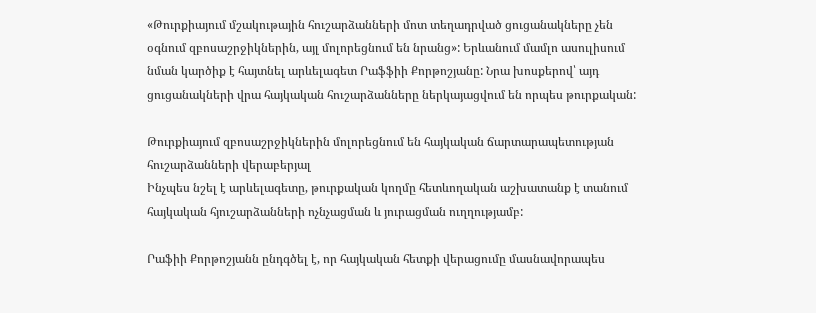«Թուրքիայում մշակութային հուշարձանների մոտ տեղադրված ցուցանակները չեն օգնում զբոսաշրջիկներին, այլ մոլորեցնում են նրանց»: Երևանում մամլո ասուլիսում նման կարծիք է հայտնել արևելագետ Րաֆֆիի Քորթոշյանը: Նրա խոսքերով՝ այդ ցուցանակների վրա հայկական հուշարձանները ներկայացվում են որպես թուրքական:

Թուրքիայում զբոսաշրջիկներին մոլորեցնում են հայկական ճարտարապետության հուշարձանների վերաբերյալ
Ինչպես նշել է արևելագետը, թուրքական կողմը հետևողական աշխատանք է տանում հայկական հյուշարձանների ոչնչացման և յուրացման ուղղությամբ:

Րաֆիի Քորթոշյանն ընդգծել է, որ հայկական հետքի վերացումը մասնավորապես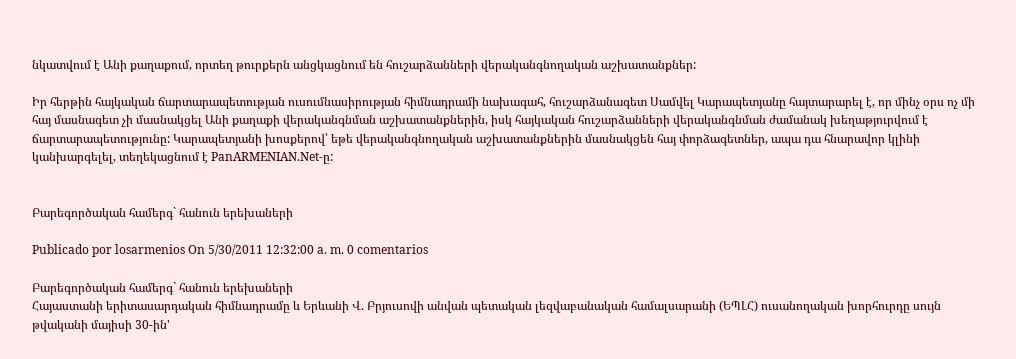նկատվում է Անի քաղաքում, որտեղ թուրքերն անցկացնում են հուշարձանների վերականգնողական աշխատանքներ:

Իր հերթին հայկական ճարտարապետության ուսումնասիրության հիմնադրամի նախագահ, հուշարձանագետ Սամվել Կարապետյանը հայտարարել է, որ մինչ օրս ոչ մի հայ մասնագետ չի մասնակցել Անի քաղաքի վերականգնման աշխատանքներին, իսկ հայկական հուշարձանների վերականգնման ժամանակ խեղաթյուրվում է ճարտարապետությունը: Կարապետյանի խոսքերով՝ եթե վերականգնողական աշխատանքներին մասնակցեն հայ փորձագետներ, ապա դա հնարավոր կլինի կանխարգելել, տեղեկացնում է PanARMENIAN.Net-ը:


Բարեգործական համերգ` հանուն երեխաների

Publicado por losarmenios On 5/30/2011 12:32:00 a. m. 0 comentarios

Բարեգործական համերգ` հանուն երեխաների
Հայաստանի երիտասարդական հիմնադրամը և Երևանի Վ. Բրյուսովի անվան պետական լեզվաբանական համալսարանի (ԵՊԼՀ) ուսանողական խորհուրդը սույն թվականի մայիսի 30-ին'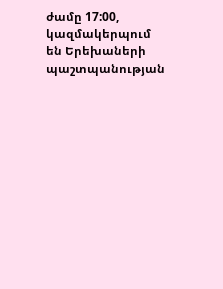ժամը 17:00, կազմակերպում են Երեխաների պաշտպանության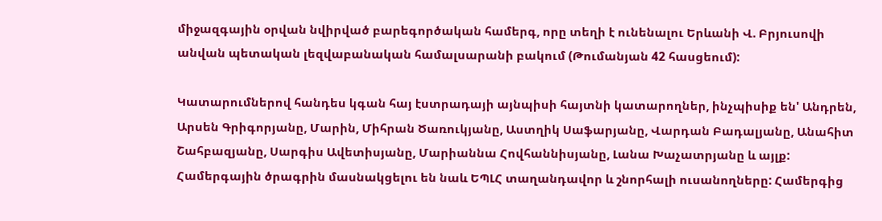միջազգային օրվան նվիրված բարեգործական համերգ, որը տեղի է ունենալու Երևանի Վ. Բրյուսովի անվան պետական լեզվաբանական համալսարանի բակում (Թումանյան 42 հասցեում):

Կատարումներով հանդես կգան հայ էստրադայի այնպիսի հայտնի կատարողներ, ինչպիսիք են' Անդրեն, Արսեն Գրիգորյանը, Մարին, Միհրան Ծառուկյանը, Աստղիկ Սաֆարյանը, Վարդան Բադալյանը, Անահիտ Շահբազյանը, Սարգիս Ավետիսյանը, Մարիաննա Հովհաննիսյանը, Լանա Խաչատրյանը և այլք: Համերգային ծրագրին մասնակցելու են նաև ԵՊԼՀ տաղանդավոր և շնորհալի ուսանողները: Համերգից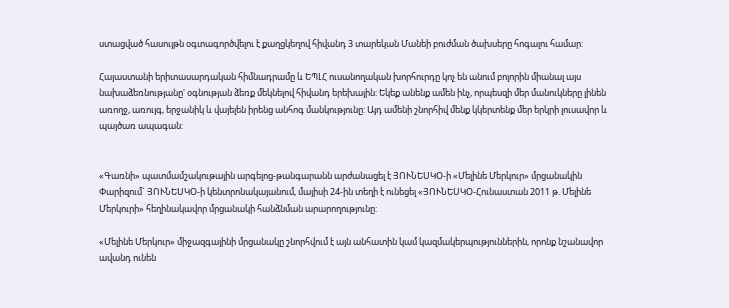ստացված հասույթն օգտագործվելու է քաղցկեղով հիվանդ 3 տարեկան Մանեի բուժման ծախսերը հոգալու համար:

Հայաստանի երիտասարդական հիմնադրամը և ԵՊԼՀ ուսանողական խորհուրդը կոչ են անում բոլորին միանալ այս նախաձեռնությանը' օգնության ձեռք մեկնելով հիվանդ երեխային: Եկեք անենք ամեն ինչ, որպեսզի մեր մանուկները լինեն առողջ, առույգ, երջանիկ և վայելեն իրենց անհոգ մանկությունը: Այդ ամենի շնորհիվ մենք կկերտենք մեր երկրի լուսավոր և պայծառ ապագան:


«Գառնի» պատմամշակութային արգելոց-թանգարանն արժանացել է ՅՈՒՆԵՍԿՕ-ի «Մելինե Մերկուր» մրցանակին
Փարիզում` ՅՈՒՆԵՍԿՕ-ի կենտրոնակայանում, մայիսի 24-ին տեղի է ունեցել «ՅՈՒՆԵՍԿՕ-Հունաստան 2011 թ. Մելինե Մերկուրի» հեղինակավոր մրցանակի հանձնման արարողությունը:

«Մելինե Մերկուր» միջազգայինի մրցանակը շնորհվում է այն անհատին կամ կազմակերպություններին, որոնք նշանավոր ավանդ ունեն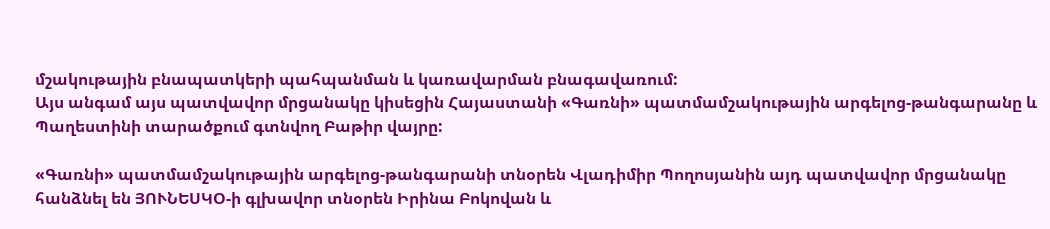մշակութային բնապատկերի պահպանման և կառավարման բնագավառում:
Այս անգամ այս պատվավոր մրցանակը կիսեցին Հայաստանի «Գառնի» պատմամշակութային արգելոց-թանգարանը և Պաղեստինի տարածքում գտնվող Բաթիր վայրը:

«Գառնի» պատմամշակութային արգելոց-թանգարանի տնօրեն Վլադիմիր Պողոսյանին այդ պատվավոր մրցանակը հանձնել են ՅՈՒՆԵՍԿՕ-ի գլխավոր տնօրեն Իրինա Բոկովան և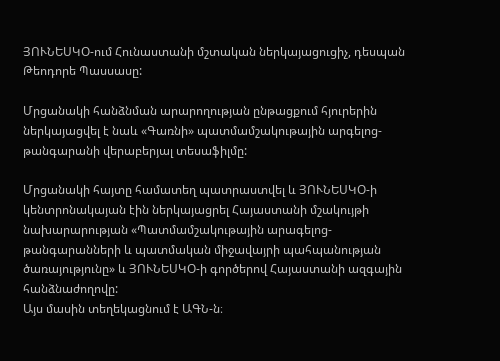ՅՈՒՆԵՍԿՕ-ում Հունաստանի մշտական ներկայացուցիչ, դեսպան Թեոդորե Պասսասը:

Մրցանակի հանձնման արարողության ընթացքում հյուրերին ներկայացվել է նաև «Գառնի» պատմամշակութային արգելոց-թանգարանի վերաբերյալ տեսաֆիլմը:

Մրցանակի հայտը համատեղ պատրաստվել և ՅՈՒՆԵՍԿՕ-ի կենտրոնակայան էին ներկայացրել Հայաստանի մշակույթի նախարարության «Պատմամշակութային արագելոց-թանգարանների և պատմական միջավայրի պահպանության ծառայությունը» և ՅՈՒՆԵՍԿՕ-ի գործերով Հայաստանի ազգային հանձնաժողովը:
Այս մասին տեղեկացնում է ԱԳՆ-ն։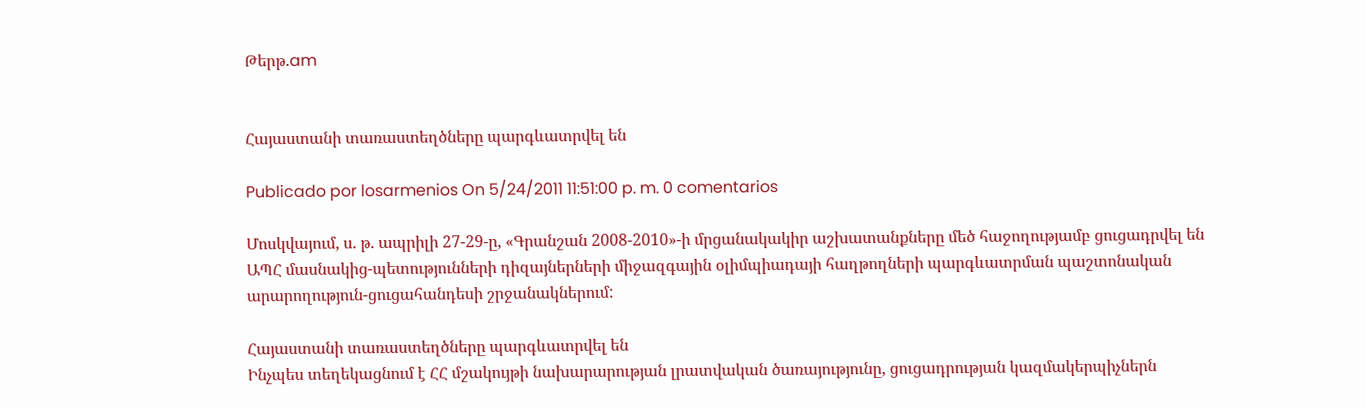Թերթ.am


Հայաստանի տառաստեղծները պարգևատրվել են

Publicado por losarmenios On 5/24/2011 11:51:00 p. m. 0 comentarios

Մոսկվայում, ս. թ. ապրիլի 27-29-ը, «Գրանշան 2008-2010»-ի մրցանակակիր աշխատանքները մեծ հաջողությամբ ցուցադրվել են ԱՊՀ մասնակից-պետությունների դիզայներների միջազգային օլիմպիադայի հաղթողների պարգևատրման պաշտոնական արարողություն-ցուցահանդեսի շրջանակներում:

Հայաստանի տառաստեղծները պարգևատրվել են
Ինչպես տեղեկացնում է ՀՀ մշակույթի նախարարության լրատվական ծառայությունը, ցուցադրության կազմակերպիչներն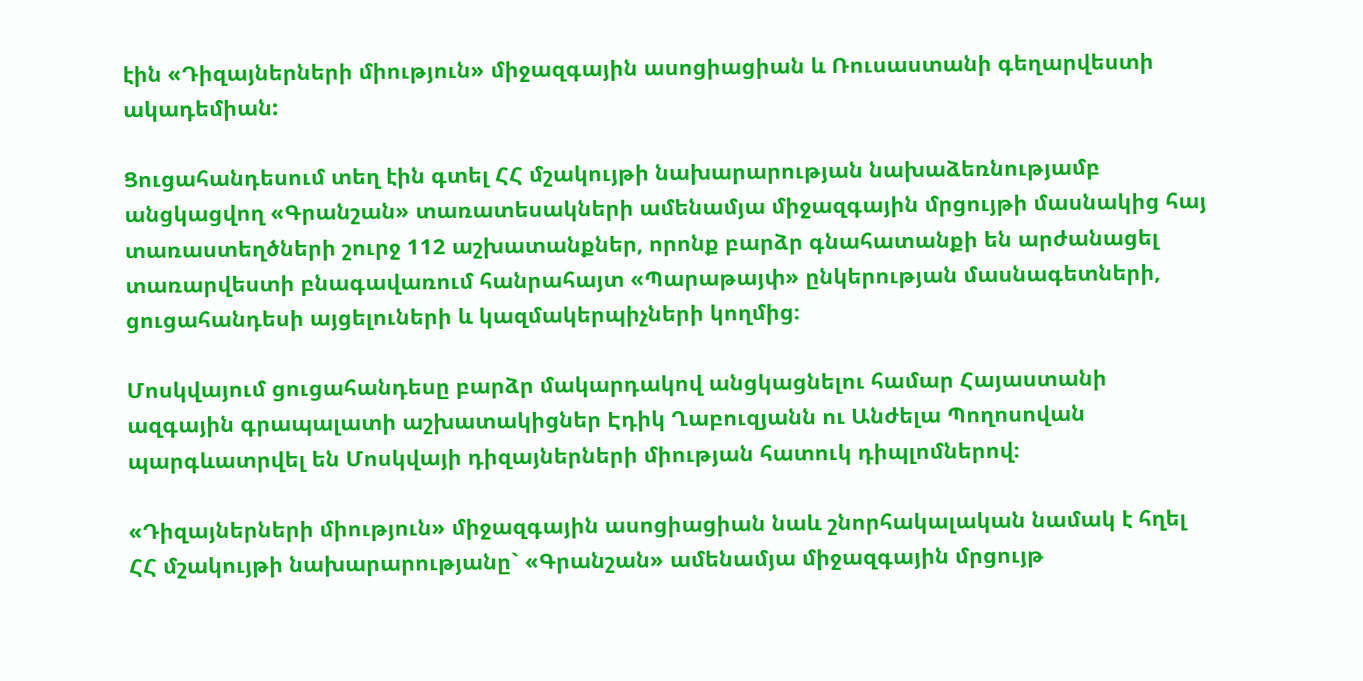էին «Դիզայներների միություն» միջազգային ասոցիացիան և Ռուսաստանի գեղարվեստի ակադեմիան:

Ցուցահանդեսում տեղ էին գտել ՀՀ մշակույթի նախարարության նախաձեռնությամբ անցկացվող «Գրանշան» տառատեսակների ամենամյա միջազգային մրցույթի մասնակից հայ տառաստեղծների շուրջ 112 աշխատանքներ, որոնք բարձր գնահատանքի են արժանացել տառարվեստի բնագավառում հանրահայտ «Պարաթայփ» ընկերության մասնագետների, ցուցահանդեսի այցելուների և կազմակերպիչների կողմից։

Մոսկվայում ցուցահանդեսը բարձր մակարդակով անցկացնելու համար Հայաստանի ազգային գրապալատի աշխատակիցներ Էդիկ Ղաբուզյանն ու Անժելա Պողոսովան պարգևատրվել են Մոսկվայի դիզայներների միության հատուկ դիպլոմներով։

«Դիզայներների միություն» միջազգային ասոցիացիան նաև շնորհակալական նամակ է հղել ՀՀ մշակույթի նախարարությանը` «Գրանշան» ամենամյա միջազգային մրցույթ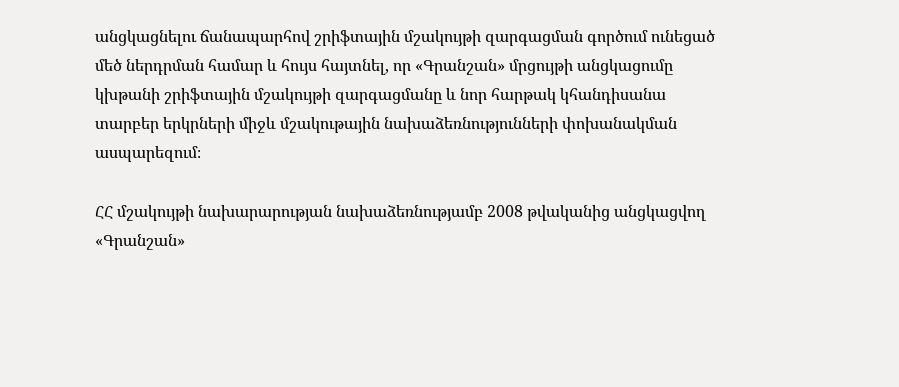անցկացնելու ճանապարհով շրիֆտային մշակույթի զարգացման գործում ունեցած մեծ ներդրման համար և հույս հայտնել, որ «Գրանշան» մրցույթի անցկացումը կխթանի շրիֆտային մշակույթի զարգացմանը և նոր հարթակ կհանդիսանա տարբեր երկրների միջև մշակութային նախաձեռնությունների փոխանակման ասպարեզում։

ՀՀ մշակույթի նախարարության նախաձեռնությամբ 2008 թվականից անցկացվող «Գրանշան»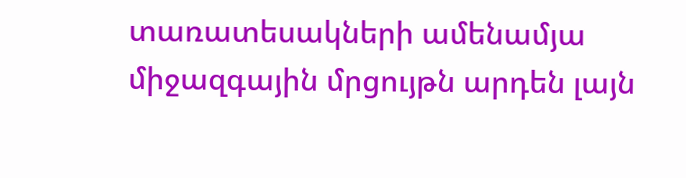տառատեսակների ամենամյա միջազգային մրցույթն արդեն լայն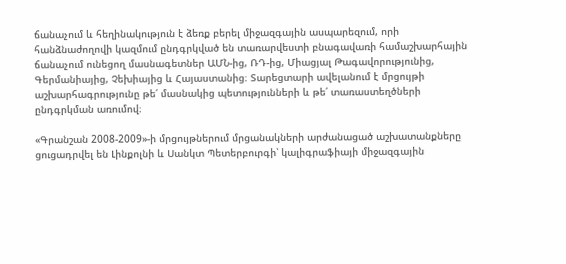ճանաչում և հեղինակություն է ձեռք բերել միջազգային ասպարեզում, որի հանձնաժողովի կազմում ընդգրկված են տառարվեստի բնագավառի համաշխարհային ճանաչում ունեցող մասնագետներ ԱՄՆ-ից, ՌԴ-ից, Միացյալ Թագավորությունից, Գերմանիայից, Չեխիայից և Հայաստանից։ Տարեցտարի ավելանում է մրցույթի աշխարհագրությունը թե՛ մասնակից պետությունների և թե՛ տառաստեղծների ընդգրկման առումով։

«Գրանշան 2008-2009»-ի մրցույթներում մրցանակների արժանացած աշխատանքները ցուցադրվել են Լինքոլնի և Սանկտ Պետերբուրգի՝ կալիգրաֆիայի միջազգային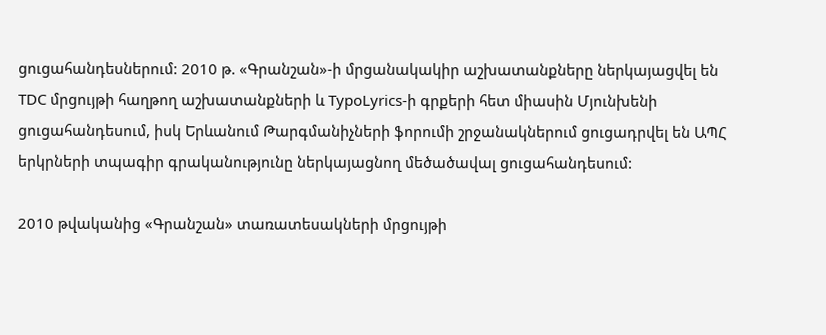ցուցահանդեսներում: 2010 թ. «Գրանշան»-ի մրցանակակիր աշխատանքները ներկայացվել են TDC մրցույթի հաղթող աշխատանքների և TypoLyrics-ի գրքերի հետ միասին Մյունխենի ցուցահանդեսում, իսկ Երևանում Թարգմանիչների ֆորումի շրջանակներում ցուցադրվել են ԱՊՀ երկրների տպագիր գրականությունը ներկայացնող մեծածավալ ցուցահանդեսում:

2010 թվականից «Գրանշան» տառատեսակների մրցույթի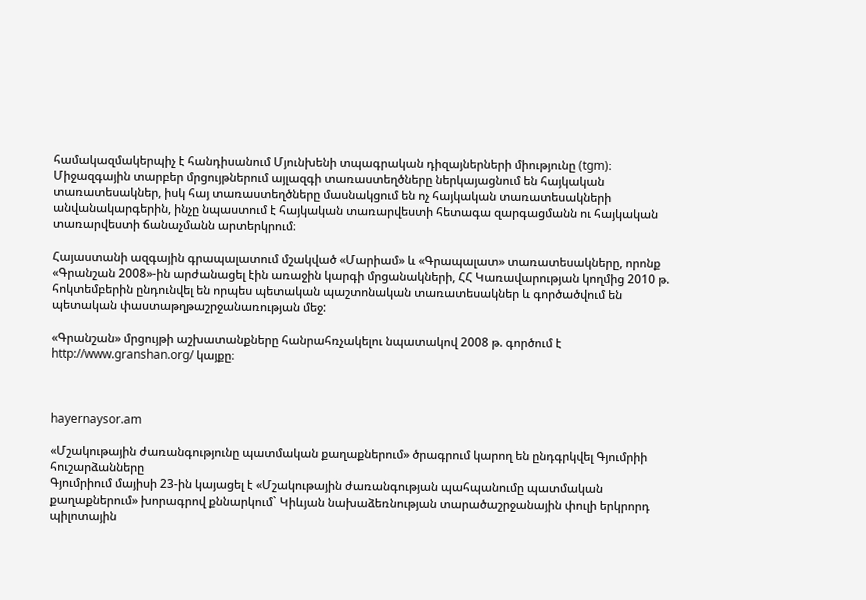համակազմակերպիչ է հանդիսանում Մյունխենի տպագրական դիզայներների միությունը (tgm)։
Միջազգային տարբեր մրցույթներում այլազգի տառաստեղծները ներկայացնում են հայկական տառատեսակներ, իսկ հայ տառաստեղծները մասնակցում են ոչ հայկական տառատեսակների անվանակարգերին, ինչը նպաստում է հայկական տառարվեստի հետագա զարգացմանն ու հայկական տառարվեստի ճանաչմանն արտերկրում։

Հայաստանի ազգային գրապալատում մշակված «Մարիամ» և «Գրապալատ» տառատեսակները, որոնք «Գրանշան 2008»-ին արժանացել էին առաջին կարգի մրցանակների, ՀՀ Կառավարության կողմից 2010 թ. հոկտեմբերին ընդունվել են որպես պետական պաշտոնական տառատեսակներ և գործածվում են պետական փաստաթղթաշրջանառության մեջ:

«Գրանշան» մրցույթի աշխատանքները հանրահռչակելու նպատակով 2008 թ. գործում է http://www.granshan.org/ կայքը։



hayernaysor.am

«Մշակութային ժառանգությունը պատմական քաղաքներում» ծրագրում կարող են ընդգրկվել Գյումրիի հուշարձանները
Գյումրիում մայիսի 23-ին կայացել է «Մշակութային ժառանգության պահպանումը պատմական քաղաքներում» խորագրով քննարկում` Կիևյան նախաձեռնության տարածաշրջանային փուլի երկրորդ պիլոտային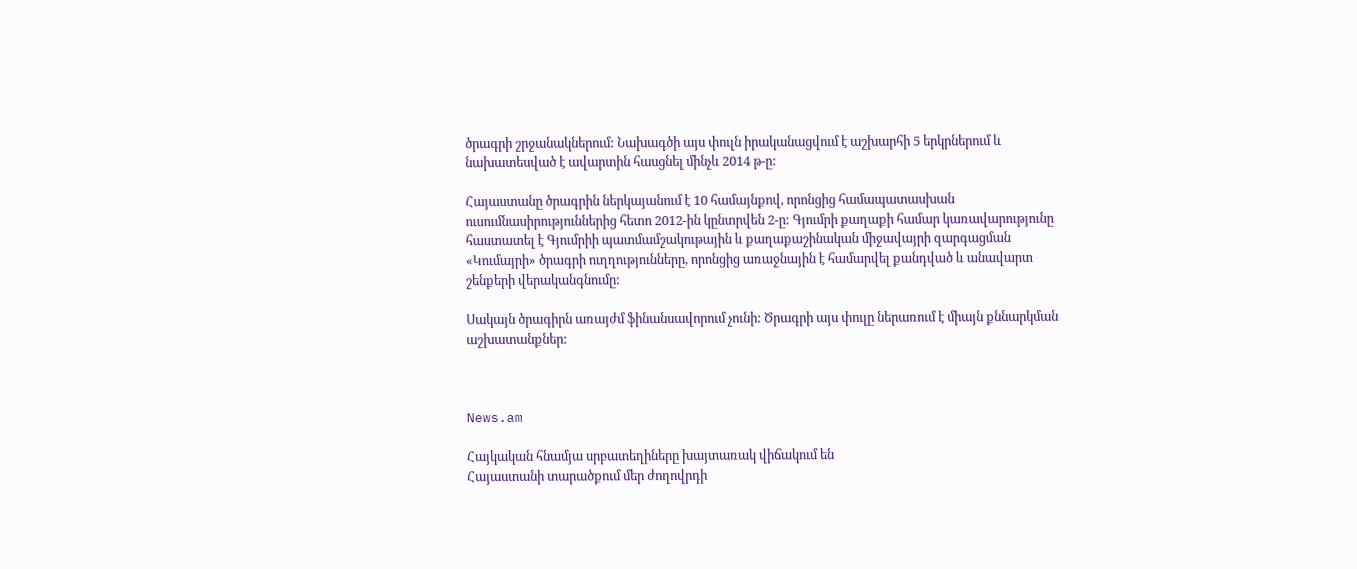ծրագրի շրջանակներում: Նախագծի այս փուլն իրականացվում է աշխարհի 5 երկրներում և նախատեսված է ավարտին հասցնել մինչև 2014 թ-ը:

Հայաստանը ծրագրին ներկայանում է 10 համայնքով, որոնցից համապատասխան ուսումնասիրություններից հետո 2012-ին կընտրվեն 2-ը: Գյումրի քաղաքի համար կառավարությունը հաստատել է Գյումրիի պատմամշակութային և քաղաքաշինական միջավայրի զարգացման «Կումայրի» ծրագրի ուղղությունները, որոնցից առաջնային է համարվել քանդված և անավարտ շենքերի վերականգնումը:

Սակայն ծրագիրն առայժմ ֆինանսավորում չունի: Ծրագրի այս փուլը ներառում է միայն քննարկման աշխատանքներ:



News.am

Հայկական հնամյա սրբատեղիները խայտառակ վիճակում են
Հայաստանի տարածքում մեր ժողովրդի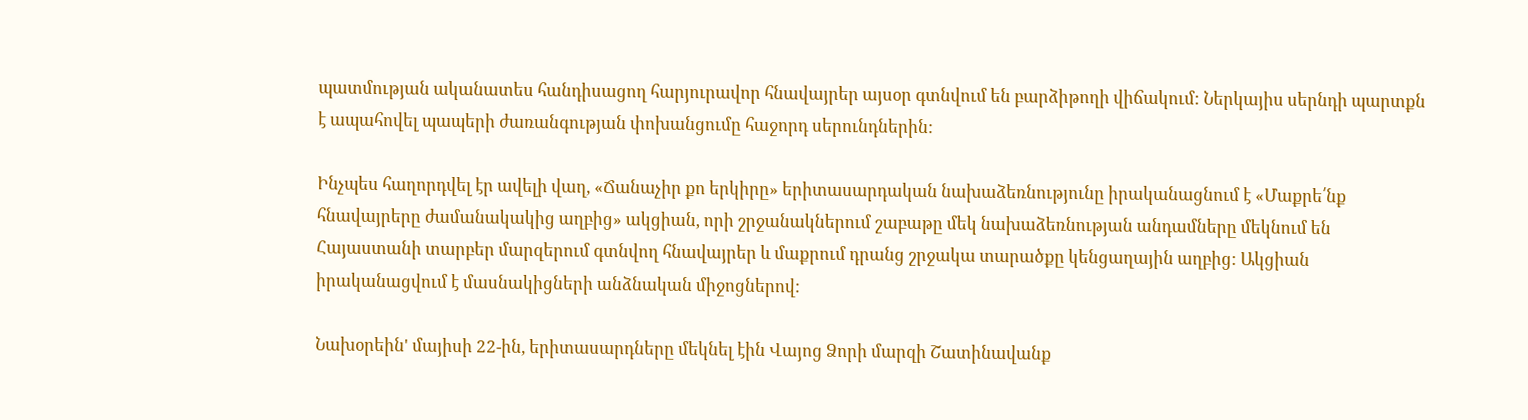պատմության ականատես հանդիսացող հարյուրավոր հնավայրեր այսօր գտնվում են բարձիթողի վիճակում: Ներկայիս սերնդի պարտքն է ապահովել պապերի ժառանգության փոխանցումը հաջորդ սերունդներին:

Ինչպես հաղորդվել էր ավելի վաղ, «Ճանաչիր քո երկիրը» երիտասարդական նախաձեռնությունը իրականացնում է «Մաքրե՛նք հնավայրերը ժամանակակից աղբից» ակցիան, որի շրջանակներում շաբաթը մեկ նախաձեռնության անդամները մեկնում են Հայաստանի տարբեր մարզերում գտնվող հնավայրեր և մաքրում դրանց շրջակա տարածքը կենցաղային աղբից: Ակցիան իրականացվում է մասնակիցների անձնական միջոցներով:

Նախօրեին' մայիսի 22-ին, երիտասարդները մեկնել էին Վայոց Ձորի մարզի Շատինավանք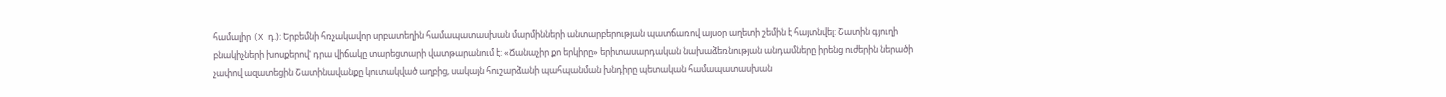համալիր (X դ.): Երբեմնի հռչակավոր սրբատեղին համապատասխան մարմինների անտարբերության պատճառով այսօր աղետի շեմին է հայտնվել: Շատին գյուղի բնակիչների խոսքերով' դրա վիճակը տարեցտարի վատթարանում է: «Ճանաչիր քո երկիրը» երիտասարդական նախաձեռնության անդամները իրենց ուժերին ներածի չափով ազատեցին Շատինավանքը կուտակված աղբից, սակայն հուշարձանի պահպանման խնդիրը պետական համապատասխան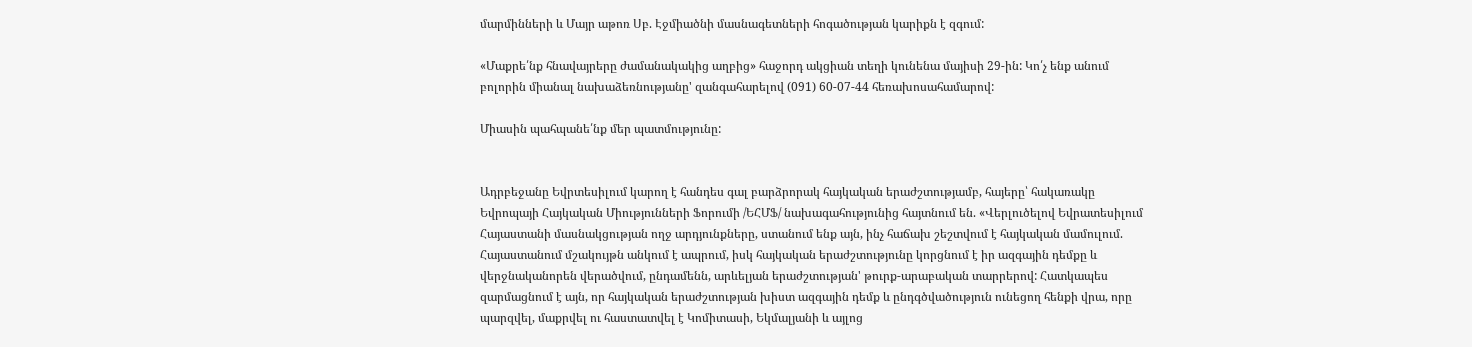մարմինների և Մայր աթոռ Սբ. Էջմիածնի մասնագետների հոգածության կարիքն է զգում:

«Մաքրե՛նք հնավայրերը ժամանակակից աղբից» հաջորդ ակցիան տեղի կունենա մայիսի 29-ին: Կո՛չ ենք անում բոլորին միանալ նախաձեռնությանը' զանգահարելով (091) 60-07-44 հեռախոսահամարով:

Միասին պահպանե՛նք մեր պատմությունը:


Ադրբեջանը Եվրտեսիլում կարող է հանդես գալ բարձրորակ հայկական երաժշտությամբ, հայերը՝ հակառակը
Եվրոպայի Հայկական Միությունների Ֆորումի /ԵՀՄՖ/ նախագահությունից հայտնում են. «Վերլուծելով Եվրատեսիլում Հայաստանի մասնակցության ողջ արդյունքները, ստանում ենք այն, ինչ հաճախ շեշտվում է հայկական մամուլում. Հայաստանում մշակույթն անկում է ապրում, իսկ հայկական երաժշտությունը կորցնում է իր ազգային դեմքը և վերջնականորեն վերածվում, ընդամենն, արևելյան երաժշտության' թուրք-արաբական տարրերով: Հատկապես զարմացնում է այն, որ հայկական երաժշտության խիստ ազգային դեմք և ընդգծվածություն ունեցող հենքի վրա, որը պարզվել, մաքրվել ու հաստատվել է Կոմիտասի, Եկմալյանի և այլոց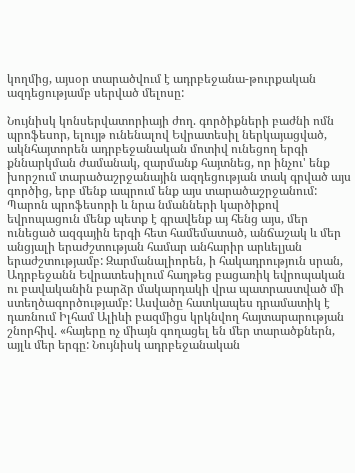կողմից, այսօր տարածվում է ադրբեջանա-թուրքական ազդեցությամբ սերված մելոսը:

Նույնիսկ կոնսերվատորիայի ժող. գործիքների բաժնի ոմն պրոֆեսոր, ելույթ ունենալով Եվրատեսիլ ներկայացված, ակնհայտորեն ադրբեջանական մոտիվ ունեցող երգի քննարկման ժամանակ, զարմանք հայտնեց, որ ինչու' ենք խորշում տարածաշրջանային ազդեցության տակ գրված այս գործից, երբ մենք ապրում ենք այս տարածաշրջանում: Պարոն պրոֆեսորի և նրա նմանների կարծիքով եվրոպացուն մենք պետք է գրավենք այ հենց այս, մեր ունեցած ազգային երգի հետ համեմատած, անճաշակ և մեր անցյալի երաժշտության համար անհարիր արևելյան երաժշտությամբ: Զարմանալիորեն, ի հակադրություն սրան, Ադրբեջանն Եվրատեսիլում հաղթեց բացառիկ եվրոպական ու բավականին բարձր մակարդակի վրա պատրաստված մի ստեղծագործությամբ: Ասվածը հատկապես դրամատիկ է դառնում Իլհամ Ալիևի բազմիցս կրկնվող հայտարարության շնորհիվ. «հայերը ոչ միայն գողացել են մեր տարածքներն, այլև մեր երգը: Նույնիսկ ադրբեջանական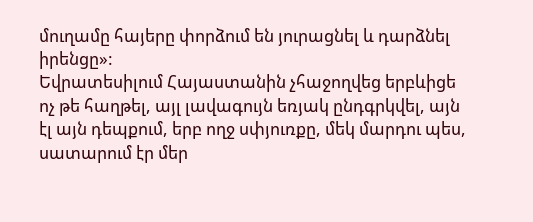մուղամը հայերը փորձում են յուրացնել և դարձնել իրենցը»:
Եվրատեսիլում Հայաստանին չհաջողվեց երբևիցե ոչ թե հաղթել, այլ լավագույն եռյակ ընդգրկվել, այն էլ այն դեպքում, երբ ողջ սփյուռքը, մեկ մարդու պես, սատարում էր մեր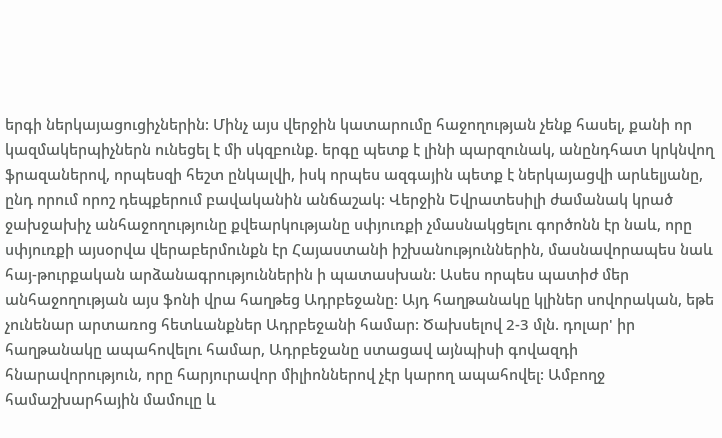երգի ներկայացուցիչներին: Մինչ այս վերջին կատարումը հաջողության չենք հասել, քանի որ կազմակերպիչներն ունեցել է մի սկզբունք. երգը պետք է լինի պարզունակ, անընդհատ կրկնվող ֆրազաներով, որպեսզի հեշտ ընկալվի, իսկ որպես ազգային պետք է ներկայացվի արևելյանը, ընդ որում որոշ դեպքերում բավականին անճաշակ: Վերջին Եվրատեսիլի ժամանակ կրած ջախջախիչ անհաջողությունը քվեարկությանը սփյուռքի չմասնակցելու գործոնն էր նաև, որը սփյուռքի այսօրվա վերաբերմունքն էր Հայաստանի իշխանություններին, մասնավորապես նաև հայ-թուրքական արձանագրություններին ի պատասխան: Ասես որպես պատիժ մեր անհաջողության այս ֆոնի վրա հաղթեց Ադրբեջանը: Այդ հաղթանակը կլիներ սովորական, եթե չունենար արտառոց հետևանքներ Ադրբեջանի համար: Ծախսելով 2-3 մլն. դոլար' իր հաղթանակը ապահովելու համար, Ադրբեջանը ստացավ այնպիսի գովազդի հնարավորություն, որը հարյուրավոր միլիոններով չէր կարող ապահովել: Ամբողջ համաշխարհային մամուլը և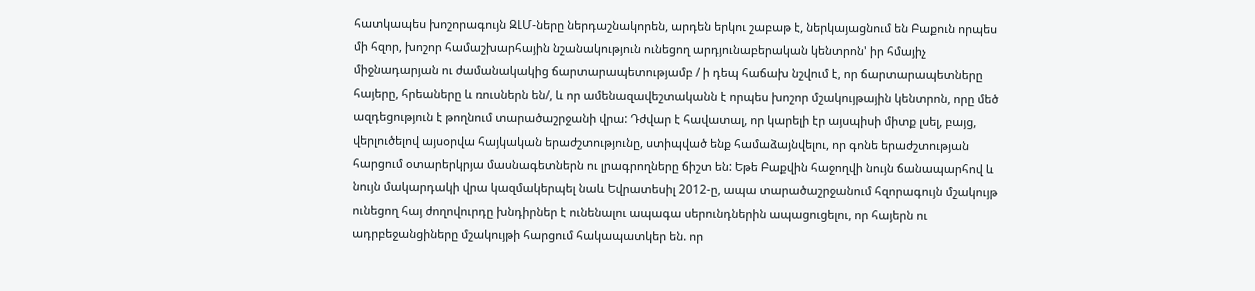հատկապես խոշորագույն ԶԼՄ-ները ներդաշնակորեն, արդեն երկու շաբաթ է, ներկայացնում են Բաքուն որպես մի հզոր, խոշոր համաշխարհային նշանակություն ունեցող արդյունաբերական կենտրոն' իր հմայիչ միջնադարյան ու ժամանակակից ճարտարապետությամբ / ի դեպ հաճախ նշվում է, որ ճարտարապետները հայերը, հրեաները և ռուսներն են/, և որ ամենազավեշտականն է որպես խոշոր մշակույթային կենտրոն, որը մեծ ազդեցություն է թողնում տարածաշրջանի վրա: Դժվար է հավատալ, որ կարելի էր այսպիսի միտք լսել, բայց, վերլուծելով այսօրվա հայկական երաժշտությունը, ստիպված ենք համաձայնվելու, որ գոնե երաժշտության հարցում օտարերկրյա մասնագետներն ու լրագրողները ճիշտ են: Եթե Բաքվին հաջողվի նույն ճանապարհով և նույն մակարդակի վրա կազմակերպել նաև Եվրատեսիլ 2012-ը, ապա տարածաշրջանում հզորագույն մշակույթ ունեցող հայ ժողովուրդը խնդիրներ է ունենալու ապագա սերունդներին ապացուցելու, որ հայերն ու ադրբեջանցիները մշակույթի հարցում հակապատկեր են. որ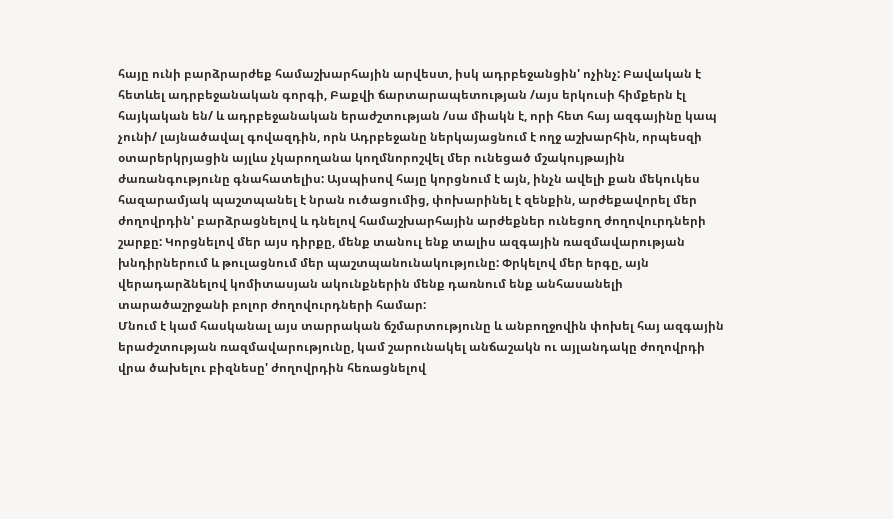հայը ունի բարձրարժեք համաշխարհային արվեստ, իսկ ադրբեջանցին' ոչինչ: Բավական է հետևել ադրբեջանական գորգի, Բաքվի ճարտարապետության /այս երկուսի հիմքերն էլ հայկական են/ և ադրբեջանական երաժշտության /սա միակն է, որի հետ հայ ազգայինը կապ չունի/ լայնածավալ գովազդին, որն Ադրբեջանը ներկայացնում է ողջ աշխարհին, որպեսզի օտարերկրյացին այլևս չկարողանա կողմնորոշվել մեր ունեցած մշակույթային ժառանգությունը գնահատելիս: Այսպիսով հայը կորցնում է այն, ինչն ավելի քան մեկուկես հազարամյակ պաշտպանել է նրան ուծացումից, փոխարինել է զենքին, արժեքավորել մեր ժողովրդին' բարձրացնելով և դնելով համաշխարհային արժեքներ ունեցող ժողովուրդների շարքը: Կորցնելով մեր այս դիրքը, մենք տանուլ ենք տալիս ազգային ռազմավարության խնդիրներում և թուլացնում մեր պաշտպանունակությունը: Փրկելով մեր երգը, այն վերադարձնելով կոմիտասյան ակունքներին մենք դառնում ենք անհասանելի տարածաշրջանի բոլոր ժողովուրդների համար:
Մնում է կամ հասկանալ այս տարրական ճշմարտությունը և անբողջովին փոխել հայ ազգային երաժշտության ռազմավարությունը, կամ շարունակել անճաշակն ու այլանդակը ժողովրդի վրա ծախելու բիզնեսը' ժողովրդին հեռացնելով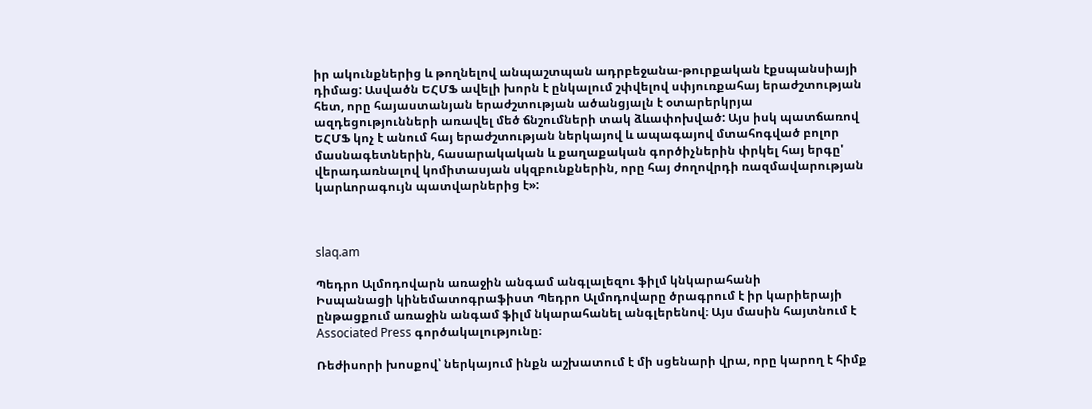իր ակունքներից և թողնելով անպաշտպան ադրբեջանա-թուրքական էքսպանսիայի դիմաց: Ասվածն ԵՀՄՖ ավելի խորն է ընկալում շփվելով սփյուռքահայ երաժշտության հետ, որը հայաստանյան երաժշտության ածանցյալն է օտարերկրյա ազդեցությունների առավել մեծ ճնշումների տակ ձևափոխված: Այս իսկ պատճառով ԵՀՄՖ կոչ է անում հայ երաժշտության ներկայով և ապագայով մտահոգված բոլոր մասնագետներին, հասարակական և քաղաքական գործիչներին փրկել հայ երգը' վերադառնալով կոմիտասյան սկզբունքներին, որը հայ ժողովրդի ռազմավարության կարևորագույն պատվարներից է»:



slaq.am

Պեդրո Ալմոդովարն առաջին անգամ անգլալեզու ֆիլմ կնկարահանի
Իսպանացի կինեմատոգրաֆիստ Պեդրո Ալմոդովարը ծրագրում է իր կարիերայի ընթացքում առաջին անգամ ֆիլմ նկարահանել անգլերենով։ Այս մասին հայտնում է Associated Press գործակալությունը։

Ռեժիսորի խոսքով՝ ներկայում ինքն աշխատում է մի սցենարի վրա, որը կարող է հիմք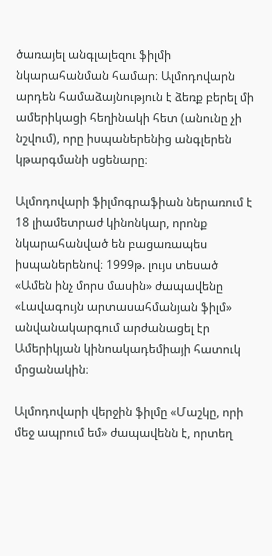ծառայել անգլալեզու ֆիլմի նկարահանման համար։ Ալմոդովարն արդեն համաձայնություն է ձեռք բերել մի ամերիկացի հեղինակի հետ (անունը չի նշվում), որը իսպաներենից անգլերեն կթարգմանի սցենարը։

Ալմոդովարի ֆիլմոգրաֆիան ներառում է 18 լիամետրաժ կինոնկար, որոնք նկարահանված են բացառապես իսպաներենով։ 1999թ. լույս տեսած «Ամեն ինչ մորս մասին» ժապավենը «Լավագույն արտասահմանյան ֆիլմ» անվանակարգում արժանացել էր Ամերիկյան կինոակադեմիայի հատուկ մրցանակին։

Ալմոդովարի վերջին ֆիլմը «Մաշկը, որի մեջ ապրում եմ» ժապավենն է, որտեղ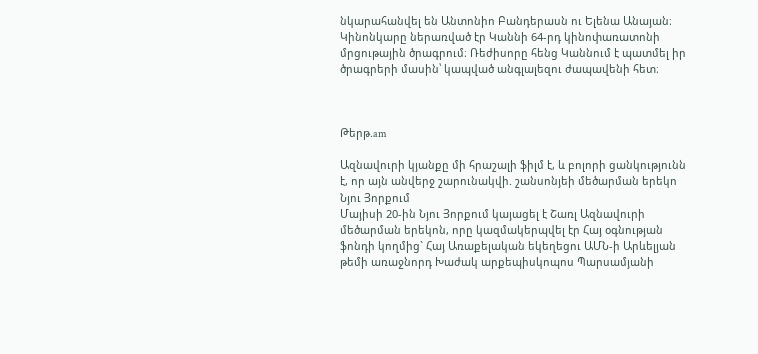նկարահանվել են Անտոնիո Բանդերասն ու Ելենա Անայան։ Կինոնկարը ներառված էր Կաննի 64-րդ կինոփառատոնի մրցութային ծրագրում։ Ռեժիսորը հենց Կաննում է պատմել իր ծրագրերի մասին՝ կապված անգլալեզու ժապավենի հետ։



Թերթ.am

Ազնավուրի կյանքը մի հրաշալի ֆիլմ է, և բոլորի ցանկությունն է, որ այն անվերջ շարունակվի. շանսոնյեի մեծարման երեկո Նյու Յորքում
Մայիսի 20-ին Նյու Յորքում կայացել է Շառլ Ազնավուրի մեծարման երեկոն, որը կազմակերպվել էր Հայ օգնության ֆոնդի կողմից` Հայ Առաքելական եկեղեցու ԱՄՆ-ի Արևելյան թեմի առաջնորդ Խաժակ արքեպիսկոպոս Պարսամյանի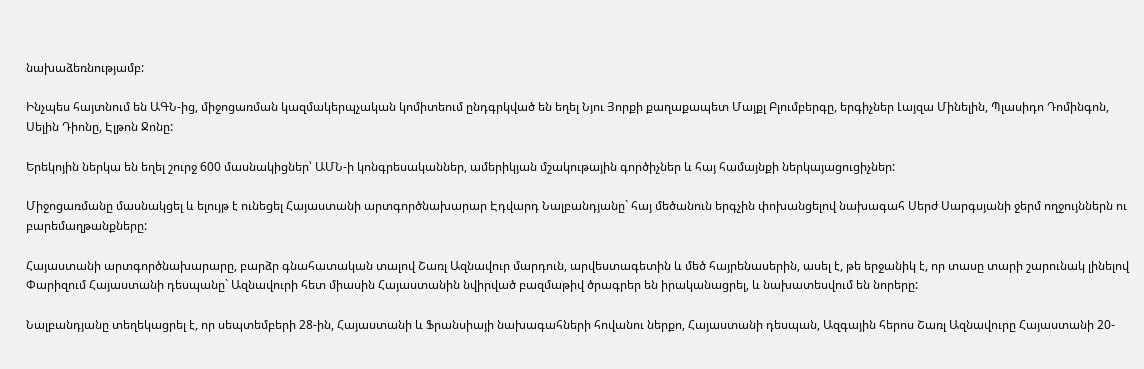նախաձեռնությամբ:

Ինչպես հայտնում են ԱԳՆ-ից, միջոցառման կազմակերպչական կոմիտեում ընդգրկված են եղել Նյու Յորքի քաղաքապետ Մայքլ Բլումբերգը, երգիչներ Լայզա Մինելին, Պլասիդո Դոմինգոն, Սելին Դիոնը, Էլթոն Ջոնը:

Երեկոյին ներկա են եղել շուրջ 600 մասնակիցներ՝ ԱՄՆ-ի կոնգրեսականներ, ամերիկյան մշակութային գործիչներ և հայ համայնքի ներկայացուցիչներ:

Միջոցառմանը մասնակցել և ելույթ է ունեցել Հայաստանի արտգործնախարար Էդվարդ Նալբանդյանը` հայ մեծանուն երգչին փոխանցելով նախագահ Սերժ Սարգսյանի ջերմ ողջույններն ու բարեմաղթանքները:

Հայաստանի արտգործնախարարը, բարձր գնահատական տալով Շառլ Ազնավուր մարդուն, արվեստագետին և մեծ հայրենասերին, ասել է, թե երջանիկ է, որ տասը տարի շարունակ լինելով Փարիզում Հայաստանի դեսպանը` Ազնավուրի հետ միասին Հայաստանին նվիրված բազմաթիվ ծրագրեր են իրականացրել, և նախատեսվում են նորերը:

Նալբանդյանը տեղեկացրել է, որ սեպտեմբերի 28-ին, Հայաստանի և Ֆրանսիայի նախագահների հովանու ներքո, Հայաստանի դեսպան, Ազգային հերոս Շառլ Ազնավուրը Հայաստանի 20-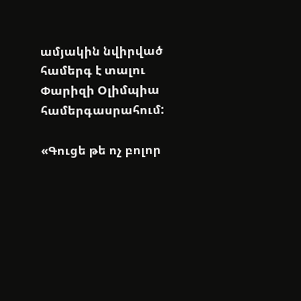ամյակին նվիրված համերգ է տալու Փարիզի Օլիմպիա համերգասրահում:

«Գուցե թե ոչ բոլոր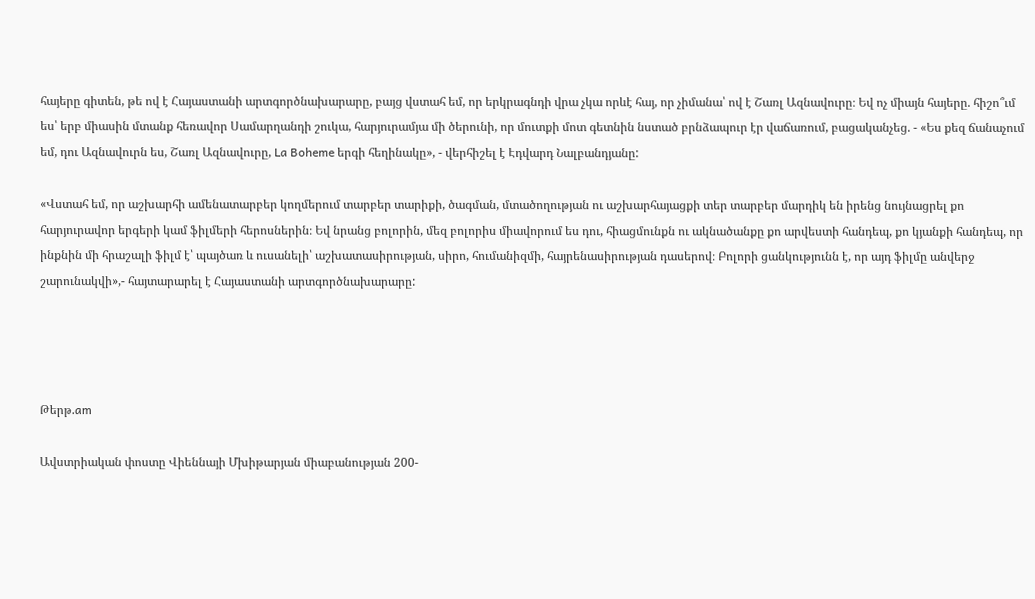հայերը գիտեն, թե ով է Հայաստանի արտգործնախարարը, բայց վստահ եմ, որ երկրագնդի վրա չկա որևէ հայ, որ չիմանա՝ ով է Շառլ Ազնավուրը։ Եվ ոչ միայն հայերը. հիշո՞ւմ ես՝ երբ միասին մտանք հեռավոր Սամարղանդի շուկա, հարյուրամյա մի ծերունի, որ մուտքի մոտ գետնին նստած բրնձապուր էր վաճառում, բացականչեց. - «Ես քեզ ճանաչում եմ, դու Ազնավուրն ես, Շառլ Ազնավուրը, La Boheme երգի հեղինակը», - վերհիշել է Էդվարդ Նալբանդյանը:

«Վստահ եմ, որ աշխարհի ամենատարբեր կողմերում տարբեր տարիքի, ծագման, մտածողության ու աշխարհայացքի տեր տարբեր մարդիկ են իրենց նույնացրել քո հարյուրավոր երգերի կամ ֆիլմերի հերոսներին։ Եվ նրանց բոլորին, մեզ բոլորիս միավորում ես դու, հիացմունքն ու ակնածանքը քո արվեստի հանդեպ, քո կյանքի հանդեպ, որ ինքնին մի հրաշալի ֆիլմ է՝ պայծառ և ուսանելի՝ աշխատասիրության, սիրո, հումանիզմի, հայրենասիրության դասերով։ Բոլորի ցանկությունն է, որ այդ ֆիլմը անվերջ շարունակվի»,- հայտարարել է Հայաստանի արտգործնախարարը:




Թերթ.am

Ավստրիական փոստը Վիեննայի Մխիթարյան միաբանության 200-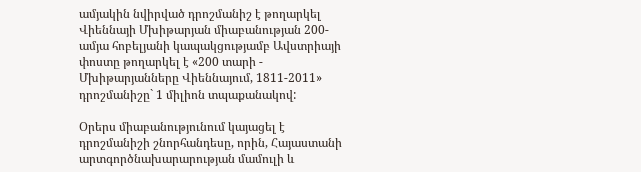ամյակին նվիրված դրոշմանիշ է թողարկել
Վիեննայի Մխիթարյան միաբանության 200-ամյա հոբելյանի կապակցությամբ Ավստրիայի փոստը թողարկել է «200 տարի - Մխիթարյանները Վիեննայում, 1811-2011» դրոշմանիշը` 1 միլիոն տպաքանակով:

Օրերս միաբանությունում կայացել է դրոշմանիշի շնորհանդեսը, որին, Հայաստանի արտգործնախարարության մամուլի և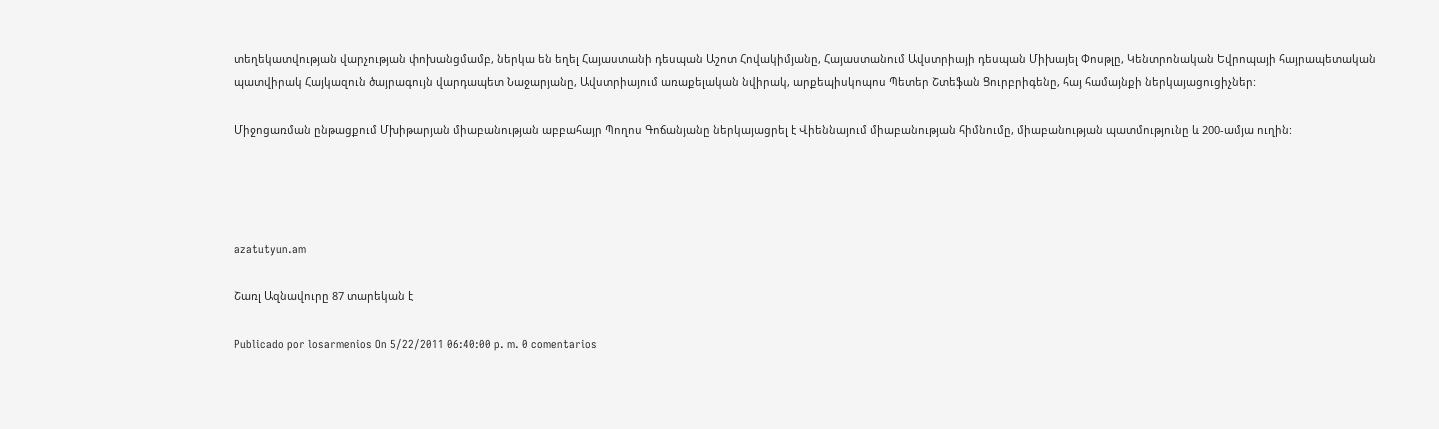տեղեկատվության վարչության փոխանցմամբ, ներկա են եղել Հայաստանի դեսպան Աշոտ Հովակիմյանը, Հայաստանում Ավստրիայի դեսպան Միխայել Փոսթլը, Կենտրոնական Եվրոպայի հայրապետական պատվիրակ Հայկազուն ծայրագույն վարդապետ Նաջարյանը, Ավստրիայում առաքելական նվիրակ, արքեպիսկոպոս Պետեր Շտեֆան Ցուրբրիգենը, հայ համայնքի ներկայացուցիչներ:

Միջոցառման ընթացքում Մխիթարյան միաբանության աբբահայր Պողոս Գոճանյանը ներկայացրել է Վիեննայում միաբանության հիմնումը, միաբանության պատմությունը և 200-ամյա ուղին:




azatutyun.am

Շառլ Ազնավուրը 87 տարեկան է

Publicado por losarmenios On 5/22/2011 06:40:00 p. m. 0 comentarios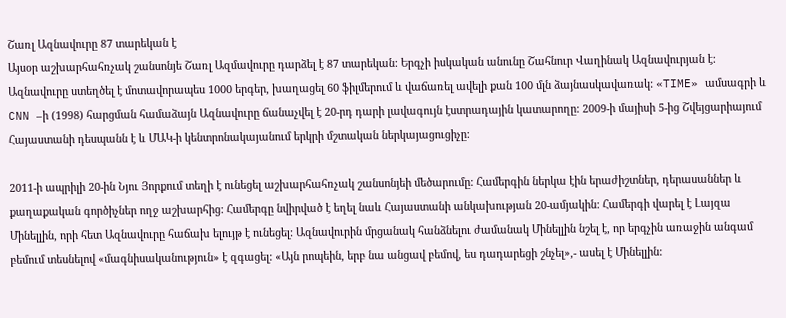Շառլ Ազնավուրը 87 տարեկան է
Այսօր աշխարհահռչակ շանսոնյե Շառլ Ազմավուրը դարձել է 87 տարեկան: Երգչի իսկական անունը Շահնուր Վաղինակ Ազնավուրյան է: Ազնավուրը ստեղծել է մոտավորապես 1000 երգեր, խաղացել 60 ֆիլմերում և վաճառել ավելի քան 100 մլն ձայնասկավառակ: «TIME» ամսագրի և CNN –ի (1998) հարցման համաձայն Ազնավուրը ճանաչվել է 20-րդ դարի լավագույն էստրադային կատարողը: 2009-ի մայիսի 5-ից Շվեյցարիայում Հայաստանի դեսպանն է և ՄԱԿ-ի կենտրոնակայանում երկրի մշտական ներկայացուցիչը:

2011-ի ապրիլի 20-ին Նյու Յորքում տեղի է ունեցել աշխարհահռչակ շանսոնյեի մեծարումը: Համերգին ներկա էին երաժիշտներ, դերասաններ և քաղաքական գործիչներ ողջ աշխարհից: Համերգը նվիրված է եղել նաև Հայաստանի անկախության 20-ամյակին: Համերգի վարել է Լայզա Մինելլին, որի հետ Ազնավուրը հաճախ ելույթ է ունեցել: Ազնավուրին մրցանակ հանձնելու ժամանակ Մինելլին նշել է, որ երգչին առաջին անգամ բեմում տեսնելով «մագնիսականություն» է զգացել: «Այն րոպեին, երբ նա անցավ բեմով, ես դադարեցի շնչել»,- ասել է Մինելլին: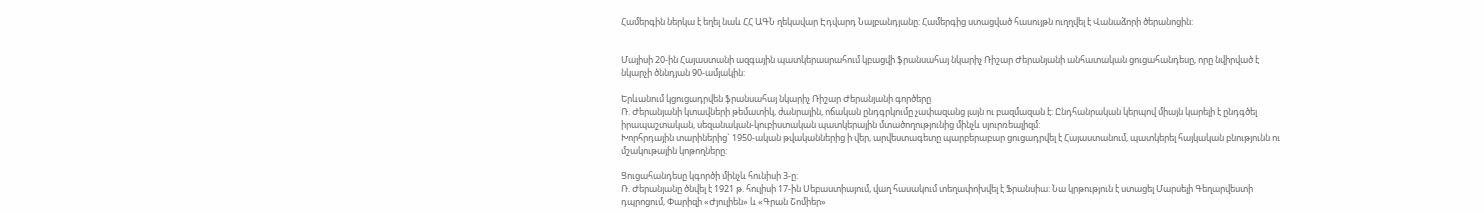Համերգին ներկա է եղել նաև ՀՀ ԱԳՆ ղեկավար Էդվարդ Նալբանդյանը: Համերգից ստացված հասույթն ուղղվել է Վանաձորի ծերանոցին:


Մայիսի 20-ին Հայաստանի ազգային պատկերասրահում կբացվի ֆրանսահայ նկարիչ Ռիշար Ժերանյանի անհատական ցուցահանդեսը, որը նվիրված է նկարչի ծննդյան 90-ամյակին:

Երևանում կցուցադրվեն ֆրանսահայ նկարիչ Ռիշար Ժերանյանի գործերը
Ռ. Ժերանյանի կտավների թեմատիկ, ժանրային, ոճական ընդգրկումը չափազանց լայն ու բազմազան է: Ընդհանրական կերպով միայն կարելի է ընդգծել իրապաշտական, սեզանական-կուբիստական պատկերային մտածողությունից մինչև սյուրռեալիզմ:
Խորհրդային տարիներից` 1950-ական թվականներից ի վեր, արվեստագետը պարբերաբար ցուցադրվել է Հայաստանում, պատկերել հայկական բնությունն ու մշակութային կոթողները:

Ցուցահանդեսը կգործի մինչև հունիսի 3-ը:
Ռ. Ժերանյանը ծնվել է 1921 թ. հուլիսի 17-ին Սեբաստիայում, վաղ հասակում տեղափոխվել է Ֆրանսիա: Նա կրթություն է ստացել Մարսելի Գեղարվեստի դպրոցում, Փարիզի «Ժյուլիեն» և «Գրան Շոմիեր»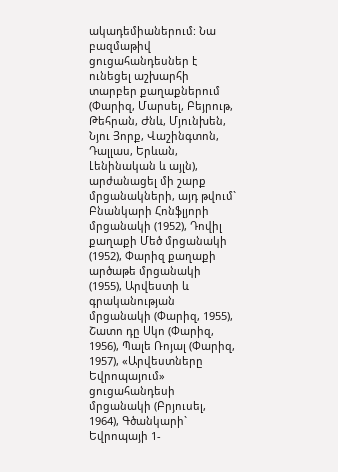ակադեմիաներում: Նա բազմաթիվ ցուցահանդեսներ է ունեցել աշխարհի տարբեր քաղաքներում (Փարիզ, Մարսել, Բեյրութ, Թեհրան, Ժնև, Մյունխեն, Նյու Յորք, Վաշինգտոն, Դալլաս, Երևան, Լենինական և այլն), արժանացել մի շարք մրցանակների, այդ թվում` Բնանկարի Հոնֆլյորի մրցանակի (1952), Դովիլ քաղաքի Մեծ մրցանակի (1952), Փարիզ քաղաքի արծաթե մրցանակի (1955), Արվեստի և գրականության մրցանակի (Փարիզ, 1955), Շատո դը Սկո (Փարիզ, 1956), Պալե Ռոյալ (Փարիզ, 1957), «Արվեստները Եվրոպայում» ցուցահանդեսի մրցանակի (Բրյուսել, 1964), Գծանկարի` Եվրոպայի 1-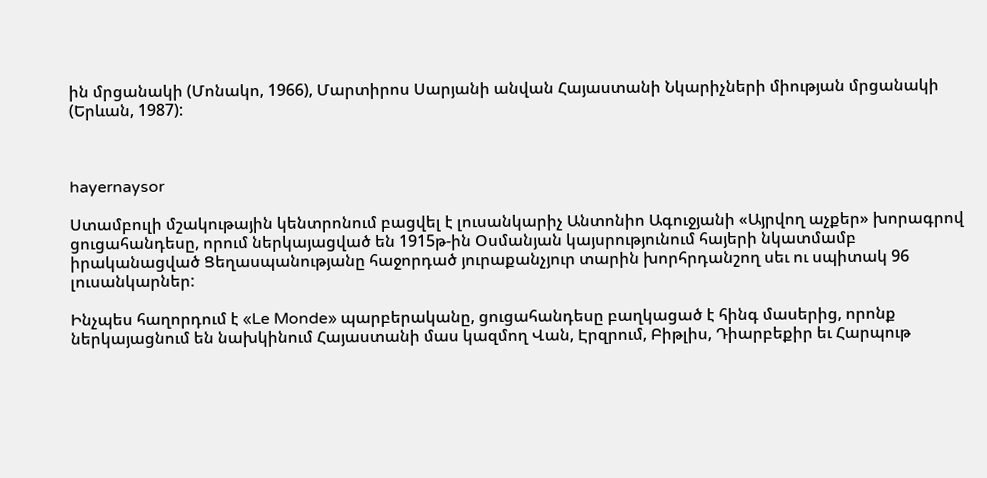ին մրցանակի (Մոնակո, 1966), Մարտիրոս Սարյանի անվան Հայաստանի Նկարիչների միության մրցանակի (Երևան, 1987):



hayernaysor

Ստամբուլի մշակութային կենտրոնում բացվել է լուսանկարիչ Անտոնիո Ագուջյանի «Այրվող աչքեր» խորագրով ցուցահանդեսը, որում ներկայացված են 1915թ-ին Օսմանյան կայսրությունում հայերի նկատմամբ իրականացված Ցեղասպանությանը հաջորդած յուրաքանչյուր տարին խորհրդանշող սեւ ու սպիտակ 96 լուսանկարներ:

Ինչպես հաղորդում է «Le Monde» պարբերականը, ցուցահանդեսը բաղկացած է հինգ մասերից, որոնք ներկայացնում են նախկինում Հայաստանի մաս կազմող Վան, Էրզրում, Բիթլիս, Դիարբեքիր եւ Հարպութ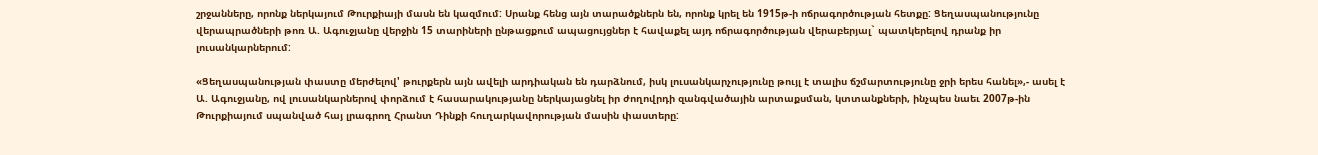շրջանները, որոնք ներկայում Թուրքիայի մասն են կազմում: Սրանք հենց այն տարածքներն են, որոնք կրել են 1915թ-ի ոճրագործության հետքը: Ցեղասպանությունը վերապրածների թոռ Ա. Ագուջյանը վերջին 15 տարիների ընթացքում ապացույցներ է հավաքել այդ ոճրագործության վերաբերյալ` պատկերելով դրանք իր լուսանկարներում:

«Ցեղասպանության փաստը մերժելով' թուրքերն այն ավելի արդիական են դարձնում, իսկ լուսանկարչությունը թույլ է տալիս ճշմարտությունը ջրի երես հանել»,- ասել է Ա. Ագուջյանը, ով լուսանկարներով փորձում է հասարակությանը ներկայացնել իր ժողովրդի զանգվածային արտաքսման, կտտանքների, ինչպես նաեւ 2007թ-ին Թուրքիայում սպանված հայ լրագրող Հրանտ Դինքի հուղարկավորության մասին փաստերը: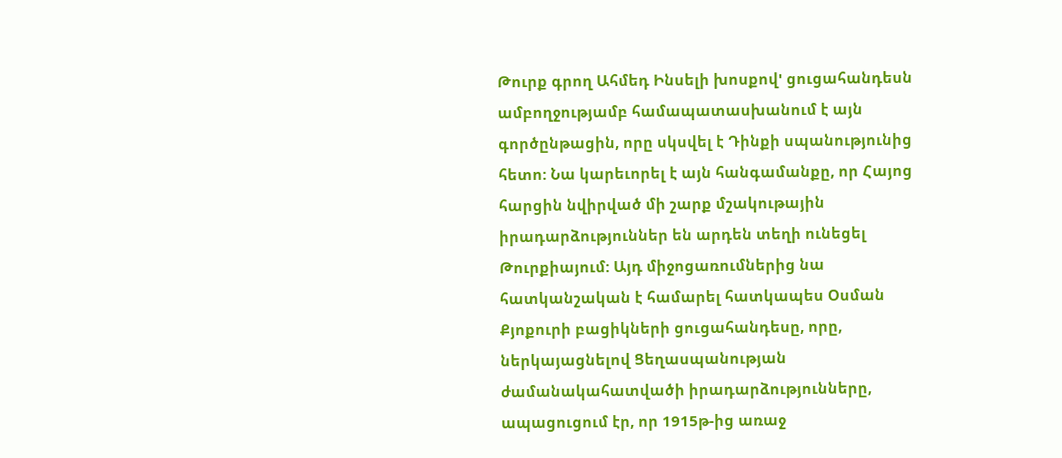Թուրք գրող Ահմեդ Ինսելի խոսքով' ցուցահանդեսն ամբողջությամբ համապատասխանում է այն գործընթացին, որը սկսվել է Դինքի սպանությունից հետո: Նա կարեւորել է այն հանգամանքը, որ Հայոց հարցին նվիրված մի շարք մշակութային իրադարձություններ են արդեն տեղի ունեցել Թուրքիայում: Այդ միջոցառումներից նա հատկանշական է համարել հատկապես Օսման Քյոքուրի բացիկների ցուցահանդեսը, որը, ներկայացնելով Ցեղասպանության ժամանակահատվածի իրադարձությունները, ապացուցում էր, որ 1915թ-ից առաջ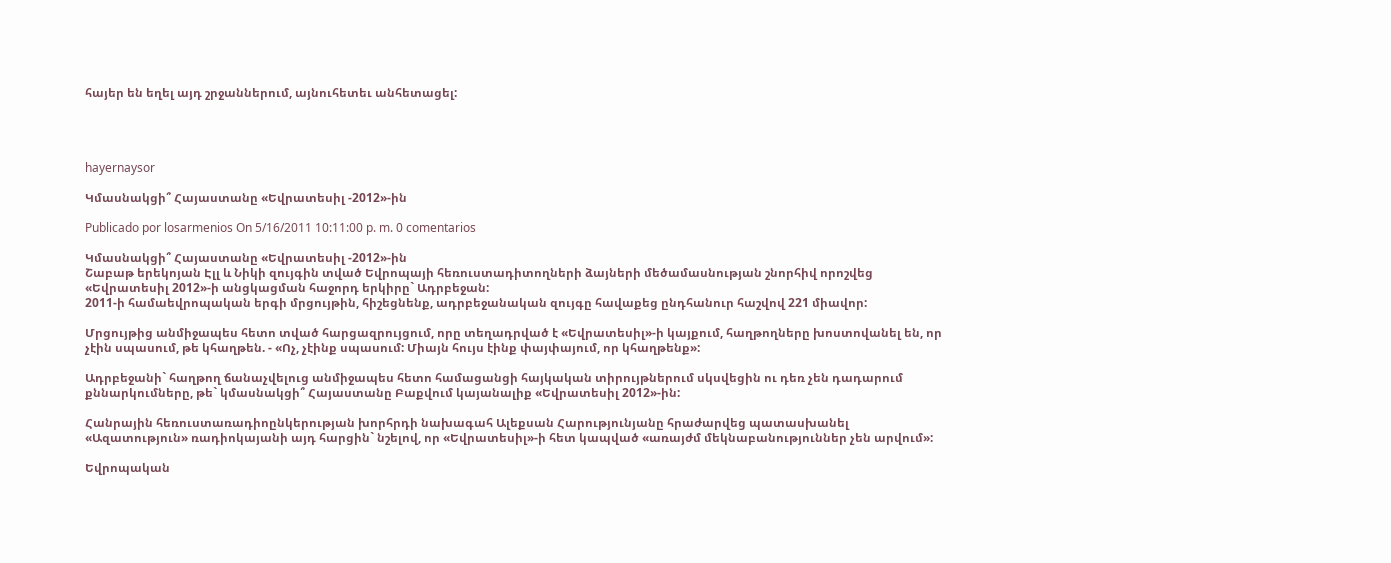հայեր են եղել այդ շրջաններում, այնուհետեւ անհետացել:




hayernaysor

Կմասնակցի՞ Հայաստանը «Եվրատեսիլ -2012»-ին

Publicado por losarmenios On 5/16/2011 10:11:00 p. m. 0 comentarios

Կմասնակցի՞ Հայաստանը «Եվրատեսիլ -2012»-ին
Շաբաթ երեկոյան Էլլ և Նիկի զույգին տված Եվրոպայի հեռուստադիտողների ձայների մեծամասնության շնորհիվ որոշվեց «Եվրատեսիլ 2012»-ի անցկացման հաջորդ երկիրը` Ադրբեջան:
2011-ի համաեվրոպական երգի մրցույթին, հիշեցնենք, ադրբեջանական զույգը հավաքեց ընդհանուր հաշվով 221 միավոր:

Մրցույթից անմիջապես հետո տված հարցազրույցում, որը տեղադրված է «Եվրատեսիլ»-ի կայքում, հաղթողները խոստովանել են, որ չէին սպասում, թե կհաղթեն. - «Ոչ, չէինք սպասում: Միայն հույս էինք փայփայում, որ կհաղթենք»:

Ադրբեջանի` հաղթող ճանաչվելուց անմիջապես հետո համացանցի հայկական տիրույթներում սկսվեցին ու դեռ չեն դադարում քննարկումները, թե` կմասնակցի՞ Հայաստանը Բաքվում կայանալիք «Եվրատեսիլ 2012»-ին:

Հանրային հեռուստառադիոընկերության խորհրդի նախագահ Ալեքսան Հարությունյանը հրաժարվեց պատասխանել «Ազատություն» ռադիոկայանի այդ հարցին` նշելով, որ «Եվրատեսիլ»-ի հետ կապված «առայժմ մեկնաբանություններ չեն արվում»:

Եվրոպական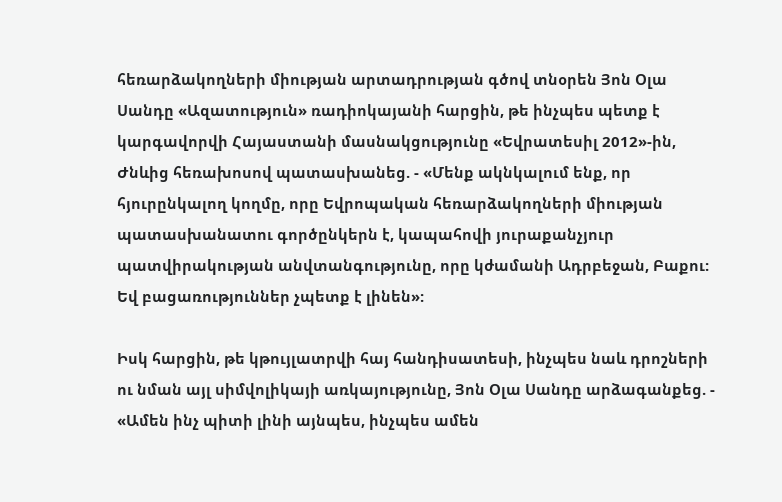հեռարձակողների միության արտադրության գծով տնօրեն Յոն Օլա Սանդը «Ազատություն» ռադիոկայանի հարցին, թե ինչպես պետք է կարգավորվի Հայաստանի մասնակցությունը «Եվրատեսիլ 2012»-ին, Ժնևից հեռախոսով պատասխանեց. - «Մենք ակնկալում ենք, որ հյուրընկալող կողմը, որը Եվրոպական հեռարձակողների միության պատասխանատու գործընկերն է, կապահովի յուրաքանչյուր պատվիրակության անվտանգությունը, որը կժամանի Ադրբեջան, Բաքու: Եվ բացառություններ չպետք է լինեն»:

Իսկ հարցին, թե կթույլատրվի հայ հանդիսատեսի, ինչպես նաև դրոշների ու նման այլ սիմվոլիկայի առկայությունը, Յոն Օլա Սանդը արձագանքեց. - «Ամեն ինչ պիտի լինի այնպես, ինչպես ամեն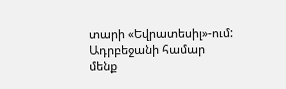տարի «Եվրատեսիլ»-ում: Ադրբեջանի համար մենք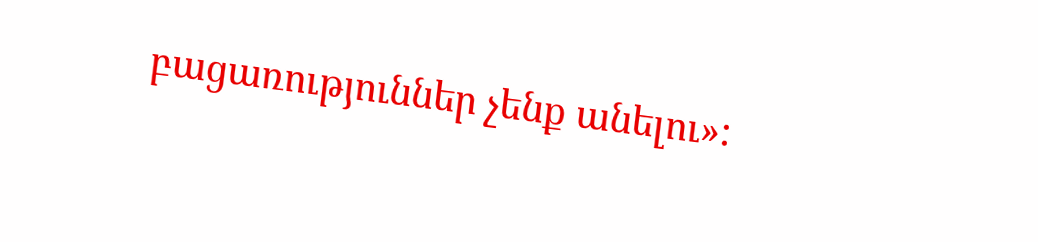բացառություններ չենք անելու»: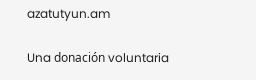azatutyun.am

Una donación voluntaria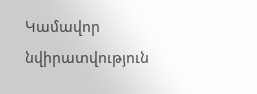Կամավոր նվիրատվություն